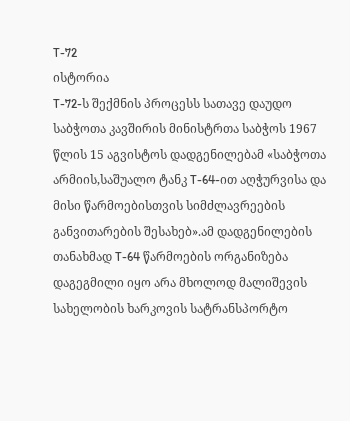T-72
ისტორია
T-72-ს შექმნის პროცესს სათავე დაუდო საბჭოთა კავშირის მინისტრთა საბჭოს 1967 წლის 15 აგვისტოს დადგენილებამ «საბჭოთა არმიის,საშუალო ტანკ T-64-ით აღჭურვისა და მისი წარმოებისთვის სიმძლავრეების განვითარების შესახებ».ამ დადგენილების თანახმად T-64 წარმოების ორგანიზება დაგეგმილი იყო არა მხოლოდ მალიშევის სახელობის ხარკოვის სატრანსპორტო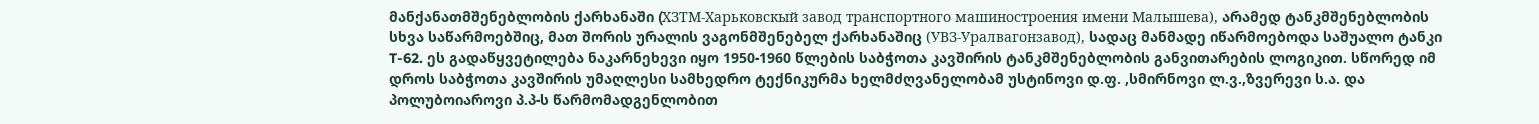მანქანათმშენებლობის ქარხანაში (XЗТМ-Харьковскый завод транспортного машиностроения имени Малышева), არამედ ტანკმშენებლობის სხვა საწარმოებშიც, მათ შორის ურალის ვაგონმშენებელ ქარხანაშიც (УВЗ-Уралвагонзавод), სადაც მანმადე იწარმოებოდა საშუალო ტანკი T-62. ეს გადაწყვეტილება ნაკარნეხევი იყო 1950-1960 წლების საბჭოთა კავშირის ტანკმშენებლობის განვითარების ლოგიკით. სწორედ იმ დროს საბჭოთა კავშირის უმაღლესი სამხედრო ტექნიკურმა ხელმძღვანელობამ უსტინოვი დ.ფ. ,სმირნოვი ლ.ვ.,ზვერევი ს.ა. და პოლუბოიაროვი პ.პ-ს წარმომადგენლობით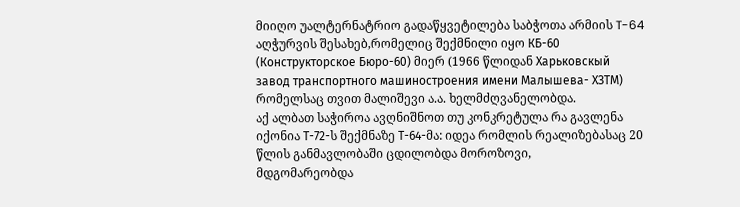მიიღო უალტერნატრიო გადაწყვეტილება საბჭოთა არმიის T-64 აღჭურვის შესახებ,რომელიც შექმნილი იყო КБ-60 (Конструкторское Бюро-60) მიერ (1966 წლიდან Харьковскый завод транспортного машиностроения имени Малышева- XЗТМ) რომელსაც თვით მალიშევი ა.ა. ხელმძღვანელობდა.
აქ ალბათ საჭიროა ავღნიშნოთ თუ კონკრეტულა რა გავლენა იქონია Т-72-ს შექმნაზე Т-64-მა: იდეა რომლის რეალიზებასაც 20 წლის განმავლობაში ცდილობდა მოროზოვი,
მდგომარეობდა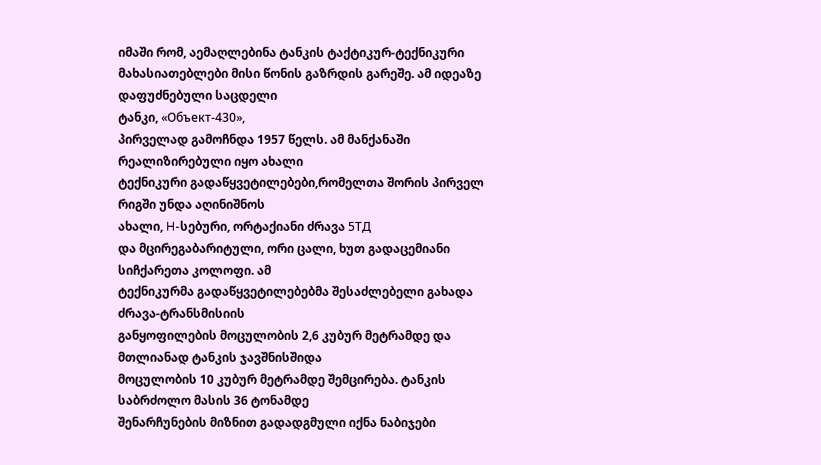იმაში რომ, აემაღლებინა ტანკის ტაქტიკურ-ტექნიკური
მახასიათებლები მისი წონის გაზრდის გარეშე. ამ იდეაზე დაფუძნებული საცდელი
ტანკი, «Объект-430»,
პირველად გამოჩნდა 1957 წელს. ამ მანქანაში რეალიზირებული იყო ახალი
ტექნიკური გადაწყვეტილებები,რომელთა შორის პირველ რიგში უნდა აღინიშნოს
ახალი, H-სებური, ორტაქიანი ძრავა 5ТД
და მცირეგაბარიტული, ორი ცალი, ხუთ გადაცემიანი სიჩქარეთა კოლოფი. ამ
ტექნიკურმა გადაწყვეტილებებმა შესაძლებელი გახადა ძრავა-ტრანსმისიის
განყოფილების მოცულობის 2,6 კუბურ მეტრამდე და მთლიანად ტანკის ჯავშნისშიდა
მოცულობის 10 კუბურ მეტრამდე შემცირება. ტანკის საბრძოლო მასის 36 ტონამდე
შენარჩუნების მიზნით გადადგმული იქნა ნაბიჯები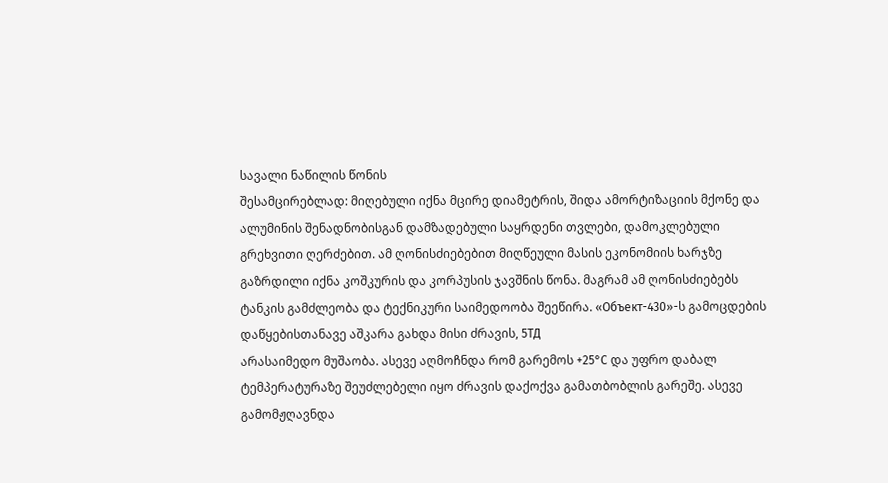სავალი ნაწილის წონის
შესამცირებლად: მიღებული იქნა მცირე დიამეტრის, შიდა ამორტიზაციის მქონე და
ალუმინის შენადნობისგან დამზადებული საყრდენი თვლები, დამოკლებული
გრეხვითი ღერძებით. ამ ღონისძიებებით მიღწეული მასის ეკონომიის ხარჯზე
გაზრდილი იქნა კოშკურის და კორპუსის ჯავშნის წონა. მაგრამ ამ ღონისძიებებს
ტანკის გამძლეობა და ტექნიკური საიმედოობა შეეწირა. «Объект-430»-ს გამოცდების დაწყებისთანავე აშკარა გახდა მისი ძრავის, 5ТД
არასაიმედო მუშაობა. ასევე აღმოჩნდა რომ გარემოს +25°С და უფრო დაბალ
ტემპერატურაზე შეუძლებელი იყო ძრავის დაქოქვა გამათბობლის გარეშე. ასევე
გამომჟღავნდა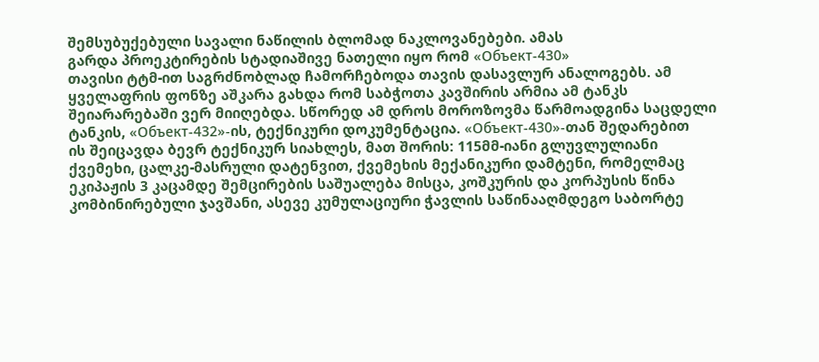შემსუბუქებული სავალი ნაწილის ბლომად ნაკლოვანებები. ამას
გარდა პროეკტირების სტადიაშივე ნათელი იყო რომ «Объект-430»
თავისი ტტმ-ით საგრძნობლად ჩამორჩებოდა თავის დასავლურ ანალოგებს. ამ
ყველაფრის ფონზე აშკარა გახდა რომ საბჭოთა კავშირის არმია ამ ტანკს
შეიარარებაში ვერ მიიღებდა. სწორედ ამ დროს მოროზოვმა წარმოადგინა საცდელი
ტანკის, «Объект-432»-ის, ტექნიკური დოკუმენტაცია. «Объект-430»-თან შედარებით
ის შეიცავდა ბევრ ტექნიკურ სიახლეს, მათ შორის: 115მმ-იანი გლუვლულიანი
ქვემეხი, ცალკე-მასრული დატენვით, ქვემეხის მექანიკური დამტენი, რომელმაც
ეკიპაჟის 3 კაცამდე შემცირების საშუალება მისცა, კოშკურის და კორპუსის წინა
კომბინირებული ჯავშანი, ასევე კუმულაციური ჭავლის საწინააღმდეგო საბორტე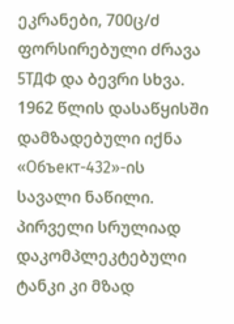ეკრანები, 700ც/ძ ფორსირებული ძრავა 5ТДФ და ბევრი სხვა.
1962 წლის დასაწყისში დამზადებული იქნა «Объект-432»-ის
სავალი ნაწილი. პირველი სრულიად დაკომპლეკტებული ტანკი კი მზად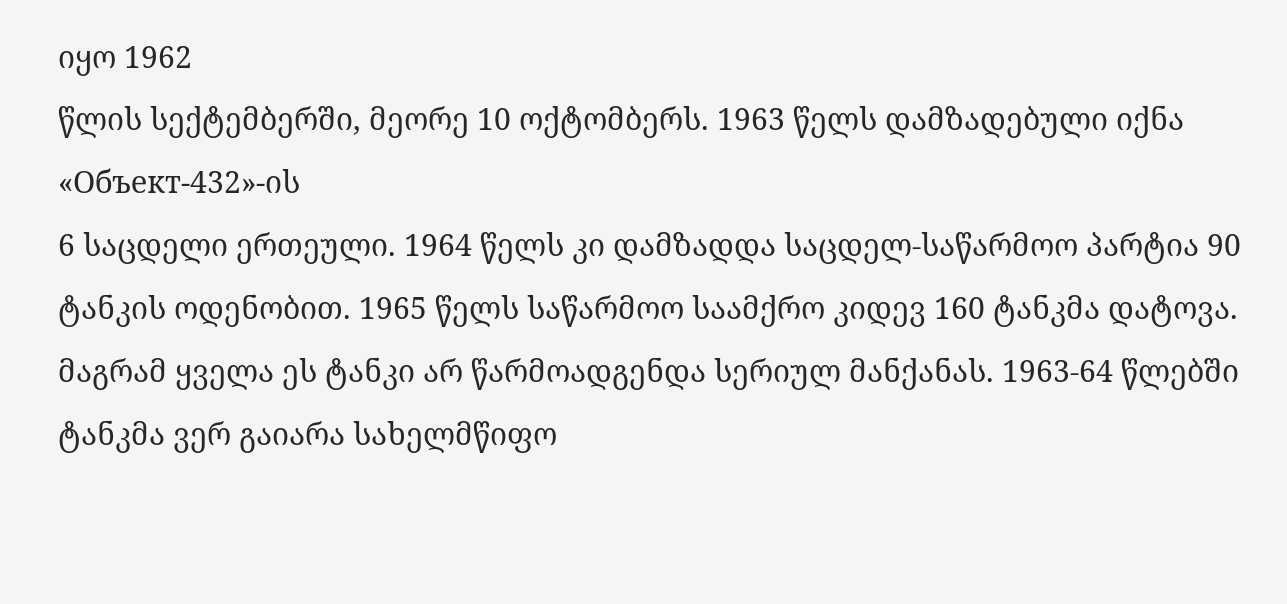იყო 1962
წლის სექტემბერში, მეორე 10 ოქტომბერს. 1963 წელს დამზადებული იქნა «Объект-432»-ის
6 საცდელი ერთეული. 1964 წელს კი დამზადდა საცდელ-საწარმოო პარტია 90
ტანკის ოდენობით. 1965 წელს საწარმოო საამქრო კიდევ 160 ტანკმა დატოვა.
მაგრამ ყველა ეს ტანკი არ წარმოადგენდა სერიულ მანქანას. 1963-64 წლებში
ტანკმა ვერ გაიარა სახელმწიფო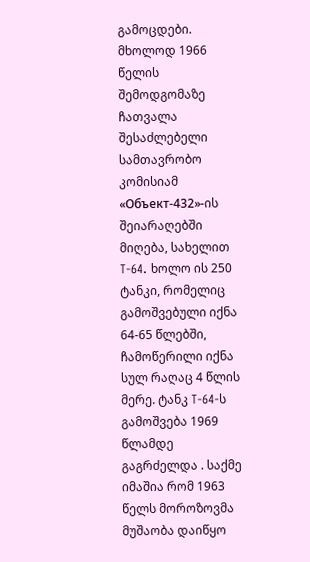გამოცდები. მხოლოდ 1966 წელის შემოდგომაზე
ჩათვალა შესაძლებელი სამთავრობო კომისიამ «Объект-432»-ის შეიარაღებში მიღება, სახელით T-64. ხოლო ის 250 ტანკი, რომელიც გამოშვებული იქნა 64-65 წლებში, ჩამოწერილი იქნა სულ რაღაც 4 წლის მერე. ტანკ T-64-ს
გამოშვება 1969 წლამდე გაგრძელდა . საქმე იმაშია რომ 1963 წელს მოროზოვმა
მუშაობა დაიწყო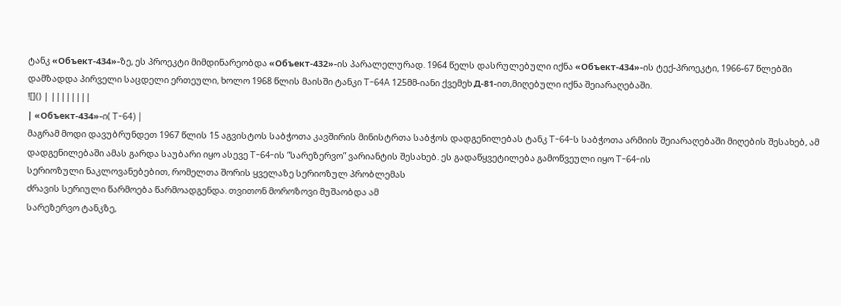ტანკ «Объект-434»-ზე, ეს პროეკტი მიმდინარეობდა «Объект-432»-ის პარალელურად. 1964 წელს დასრულებული იქნა «Объект-434»-ის ტექ-პროეკტი, 1966-67 წლებში დამზადდა პირველი საცდელი ერთეული, ხოლო 1968 წლის მაისში ტანკი T-64A 125მმ-იანი ქვემეხ Д-81-ით,მიღებული იქნა შეიარაღებაში.
![]() | ||||||||
| «Объект-434»-ი( T-64) |
მაგრამ მოდი დავუბრუნდეთ 1967 წლის 15 აგვისტოს საბჭოთა კავშირის მინისტრთა საბჭოს დადგენილებას ტანკ T-64-ს საბჭოთა არმიის შეიარაღებაში მიღების შესახებ, ამ დადგენილებაში ამას გარდა საუბარი იყო ასევე T-64-ის “სარეზერვო” ვარიანტის შესახებ. ეს გადაწყვეტილება გამოწვეული იყო T-64-ის
სერიოზული ნაკლოვანებებით, რომელთა შორის ყველაზე სერიოზულ პრობლემას
ძრავის სერიული წარმოება წარმოადგენდა. თვითონ მოროზოვი მუშაობდა ამ
სარეზერვო ტანკზე,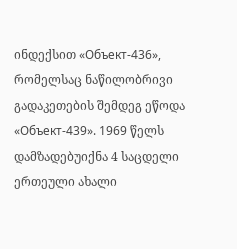ინდექსით «Объект-436», რომელსაც ნაწილობრივი გადაკეთების შემდეგ ეწოდა «Объект-439». 1969 წელს დამზადებუიქნა 4 საცდელი ერთეული ახალი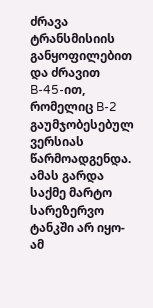ძრავა ტრანსმისიის განყოფილებით და ძრავით B-45-ით, რომელიც B-2
გაუმჯობესებულ ვერსიას წარმოადგენდა. ამას გარდა საქმე მარტო სარეზერვო
ტანკში არ იყო-ამ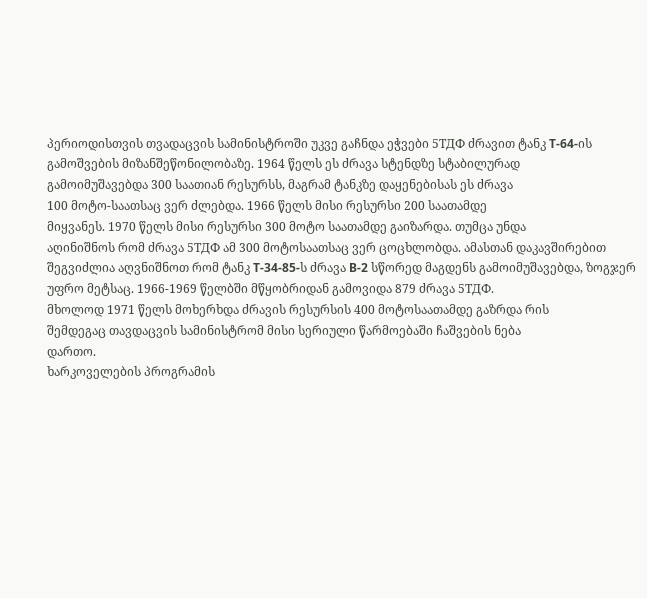პერიოდისთვის თვადაცვის სამინისტროში უკვე გაჩნდა ეჭვები 5ТДФ ძრავით ტანკ T-64-ის
გამოშვების მიზანშეწონილობაზე. 1964 წელს ეს ძრავა სტენდზე სტაბილურად
გამოიმუშავებდა 300 საათიან რესურსს, მაგრამ ტანკზე დაყენებისას ეს ძრავა
100 მოტო-საათსაც ვერ ძლებდა. 1966 წელს მისი რესურსი 200 საათამდე
მიყვანეს. 1970 წელს მისი რესურსი 300 მოტო საათამდე გაიზარდა. თუმცა უნდა
აღინიშნოს რომ ძრავა 5ТДФ ამ 300 მოტოსაათსაც ვერ ცოცხლობდა. ამასთან დაკავშირებით შეგვიძლია აღვნიშნოთ რომ ტანკ T-34-85-ს ძრავა B-2 სწორედ მაგდენს გამოიმუშავებდა, ზოგჯერ უფრო მეტსაც. 1966-1969 წელბში მწყობრიდან გამოვიდა 879 ძრავა 5ТДФ.
მხოლოდ 1971 წელს მოხერხდა ძრავის რესურსის 400 მოტოსაათამდე გაზრდა რის
შემდეგაც თავდაცვის სამინისტრომ მისი სერიული წარმოებაში ჩაშვების ნება
დართო.
ხარკოველების პროგრამის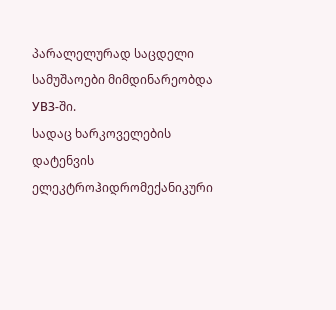პარალელურად საცდელი სამუშაოები მიმდინარეობდა УВЗ-ში.
სადაც ხარკოველების დატენვის ელეკტროჰიდრომექანიკური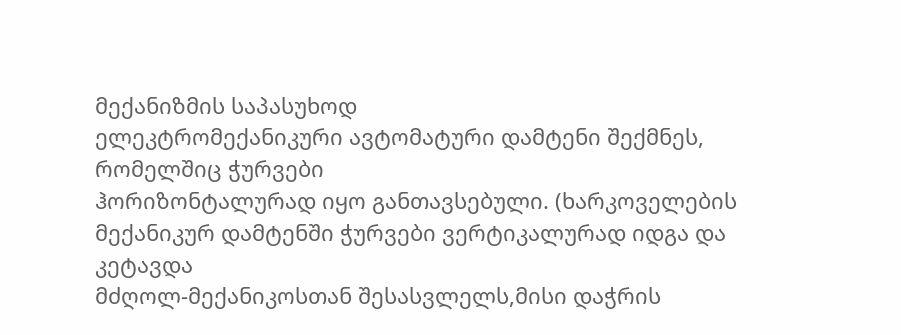მექანიზმის საპასუხოდ
ელეკტრომექანიკური ავტომატური დამტენი შექმნეს, რომელშიც ჭურვები
ჰორიზონტალურად იყო განთავსებული. (ხარკოველების
მექანიკურ დამტენში ჭურვები ვერტიკალურად იდგა და კეტავდა
მძღოლ-მექანიკოსთან შესასვლელს,მისი დაჭრის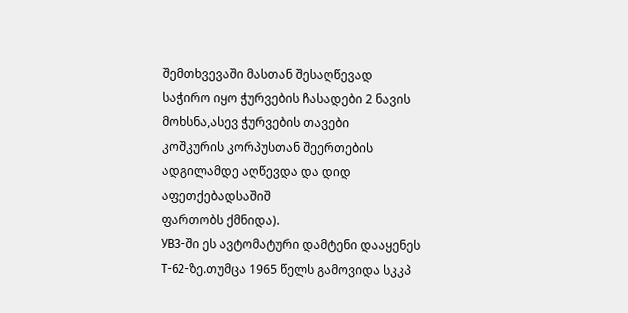შემთხვევაში მასთან შესაღწევად
საჭირო იყო ჭურვების ჩასადები 2 ნავის მოხსნა,ასევ ჭურვების თავები
კოშკურის კორპუსთან შეერთების ადგილამდე აღწევდა და დიდ აფეთქებადსაშიშ
ფართობს ქმნიდა).
УВЗ-ში ეს ავტომატური დამტენი დააყენეს T-62-ზე.თუმცა 1965 წელს გამოვიდა სკკპ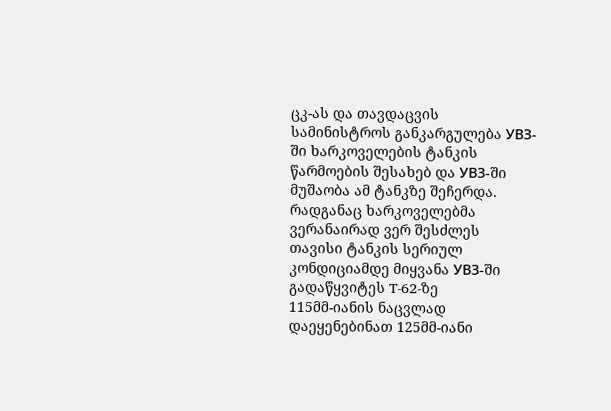ცკ-ას და თავდაცვის სამინისტროს განკარგულება УВЗ-ში ხარკოველების ტანკის წარმოების შესახებ და УВЗ-ში მუშაობა ამ ტანკზე შეჩერდა.
რადგანაც ხარკოველებმა ვერანაირად ვერ შესძლეს თავისი ტანკის სერიულ კონდიციამდე მიყვანა УВЗ-ში გადაწყვიტეს T-62-ზე
115მმ-იანის ნაცვლად დაეყენებინათ 125მმ-იანი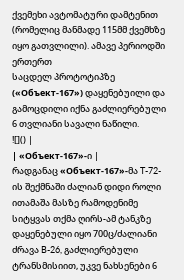ქვემეხი ავტომატური დამტენით
(რომელიც მანმადე 115მმ ქვემხზე იყო გათვლილი). ამავე პერიოდში ერთერთ
საცდელ პროტოტიპზე («Объект-167») დაყენებუილი და გამოცდილი იქნა გაძლიერებული 6 თვლიანი სავალი ნაწილი.
![]() |
| «Объект-167»-ი |
რადგანაც «Объект-167»-მა T-72-ის შექმნაში ძალიან დიდი როლი ითამაშა მასზე რამოდენიმე სიტყვას თქმა ღირს-ამ ტანკზე დაყენებული იყო 700ც/ძალიანი ძრავა B-26, გაძლიერებული ტრანსმისიით, უკვე ნახსენები 6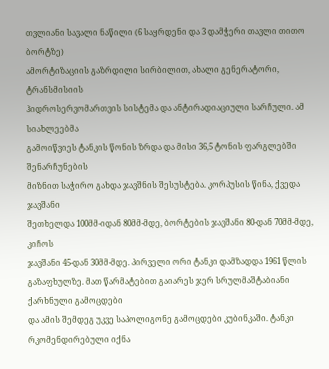თვლიანი სავალი ნაწილი (6 საყრდენი და 3 დამჭერი თავლი თითო ბორტზე)
ამორტიზაციის გაზრდილი სირბილით, ახალი გენერატორი, ტრანსმისიის
ჰიდროსერვომართვის სისტემა და ანტირადიაციული სარჩული. ამ სიახლეებმა
გამოიწვიეს ტანკის წონის ზრდა და მისი 36,5 ტონის ფარგლებში შენარჩუნების
მიზნით საჭირო გახდა ჯავშნის შესუსტება. კორპუსის წინა, ქვედა ჯავშანი
შეთხელდა 100მმ-იდან 80მმ-მდე, ბორტების ჯავშანი 80-დან 70მმ-მდე, კიჩოს
ჯავშანი 45-დან 30მმ-მდე. პირველი ორი ტანკი დამზადდა 1961 წლის
გაზაფხულზე. მათ წარმატებით გაიარეს ჯერ სრულმაშტაბიანი ქარხნული გამოცდები
და ამის შემდეგ უკვე საპოლიგონე გამოცდები კუბინკაში. ტანკი
რკომენდირებული იქნა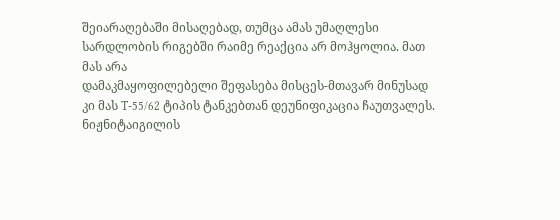შეიარაღებაში მისაღებად, თუმცა ამას უმაღლესი
სარდლობის რიგებში რაიმე რეაქცია არ მოჰყოლია. მათ მას არა
დამაკმაყოფილებელი შეფასება მისცეს-მთავარ მინუსად კი მას T-55/62 ტიპის ტანკებთან დეუნიფიკაცია ჩაუთვალეს.
ნიჟნიტაიგილის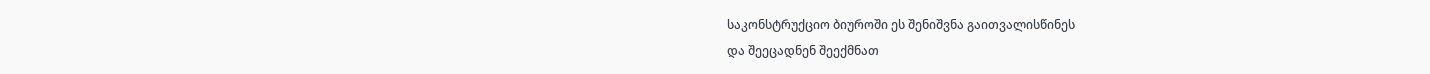საკონსტრუქციო ბიუროში ეს შენიშვნა გაითვალისწინეს
და შეეცადნენ შეექმნათ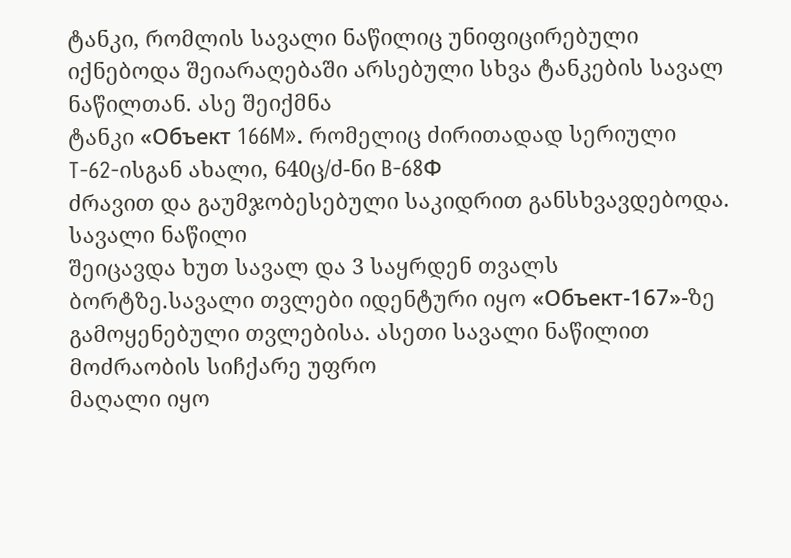ტანკი, რომლის სავალი ნაწილიც უნიფიცირებული
იქნებოდა შეიარაღებაში არსებული სხვა ტანკების სავალ ნაწილთან. ასე შეიქმნა
ტანკი «Объект 166M». რომელიც ძირითადად სერიული T-62-ისგან ახალი, 640ც/ძ-ნი B-68Ф
ძრავით და გაუმჯობესებული საკიდრით განსხვავდებოდა. სავალი ნაწილი
შეიცავდა ხუთ სავალ და 3 საყრდენ თვალს ბორტზე.სავალი თვლები იდენტური იყო «Объект-167»-ზე
გამოყენებული თვლებისა. ასეთი სავალი ნაწილით მოძრაობის სიჩქარე უფრო
მაღალი იყო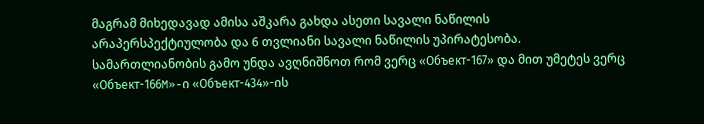მაგრამ მიხედავად ამისა აშკარა გახდა ასეთი სავალი ნაწილის
არაპერსპექტიულობა და 6 თვლიანი სავალი ნაწილის უპირატესობა.
სამართლიანობის გამო უნდა ავღნიშნოთ რომ ვერც «Объект-167» და მით უმეტეს ვერც «Объект-166M»-ი «Объект-434»-ის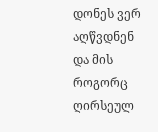დონეს ვერ აღწვდნენ და მის როგორც ღირსეულ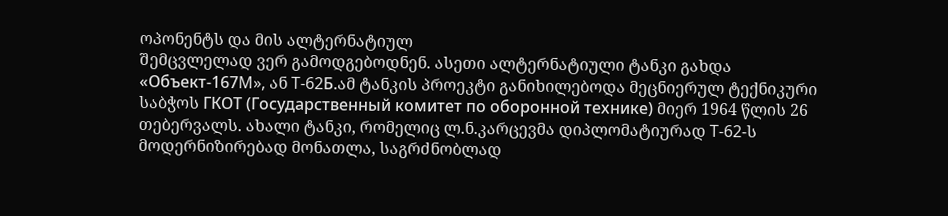ოპონენტს და მის ალტერნატიულ
შემცვლელად ვერ გამოდგებოდნენ. ასეთი ალტერნატიული ტანკი გახდა «Объект-167M», ან T-62Б.ამ ტანკის პროეკტი განიხილებოდა მეცნიერულ ტექნიკური საბჭოს ГКОТ (Государственный комитет по оборонной технике) მიერ 1964 წლის 26 თებერვალს. ახალი ტანკი, რომელიც ლ.ნ.კარცევმა დიპლომატიურად T-62-ს
მოდერნიზირებად მონათლა, საგრძნობლად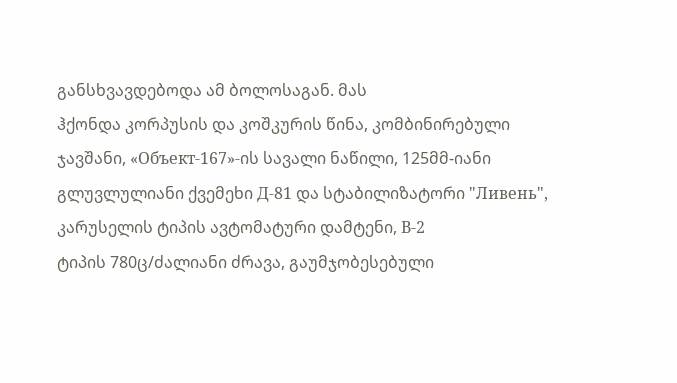განსხვავდებოდა ამ ბოლოსაგან. მას
ჰქონდა კორპუსის და კოშკურის წინა, კომბინირებული ჯავშანი, «Объект-167»-ის სავალი ნაწილი, 125მმ-იანი გლუვლულიანი ქვემეხი Д-81 და სტაბილიზატორი "Ливень", კარუსელის ტიპის ავტომატური დამტენი, В-2
ტიპის 780ც/ძალიანი ძრავა, გაუმჯობესებული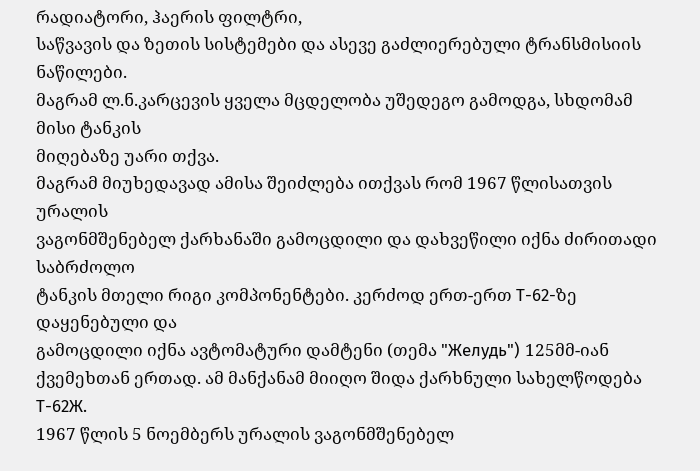რადიატორი, ჰაერის ფილტრი,
საწვავის და ზეთის სისტემები და ასევე გაძლიერებული ტრანსმისიის ნაწილები.
მაგრამ ლ.ნ.კარცევის ყველა მცდელობა უშედეგო გამოდგა, სხდომამ მისი ტანკის
მიღებაზე უარი თქვა.
მაგრამ მიუხედავად ამისა შეიძლება ითქვას რომ 1967 წლისათვის ურალის
ვაგონმშენებელ ქარხანაში გამოცდილი და დახვეწილი იქნა ძირითადი საბრძოლო
ტანკის მთელი რიგი კომპონენტები. კერძოდ ერთ-ერთ T-62-ზე დაყენებული და
გამოცდილი იქნა ავტომატური დამტენი (თემა "Желудь") 125მმ-იან ქვემეხთან ერთად. ამ მანქანამ მიიღო შიდა ქარხნული სახელწოდება T-62Ж.
1967 წლის 5 ნოემბერს ურალის ვაგონმშენებელ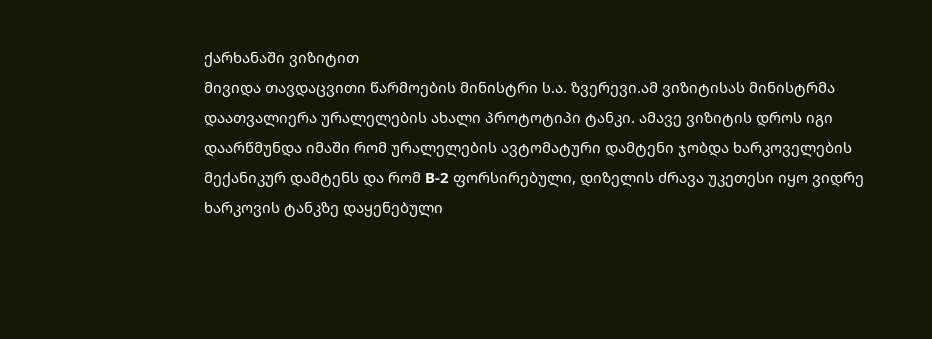ქარხანაში ვიზიტით
მივიდა თავდაცვითი წარმოების მინისტრი ს.ა. ზვერევი.ამ ვიზიტისას მინისტრმა
დაათვალიერა ურალელების ახალი პროტოტიპი ტანკი. ამავე ვიზიტის დროს იგი
დაარწმუნდა იმაში რომ ურალელების ავტომატური დამტენი ჯობდა ხარკოველების
მექანიკურ დამტენს და რომ В-2 ფორსირებული, დიზელის ძრავა უკეთესი იყო ვიდრე ხარკოვის ტანკზე დაყენებული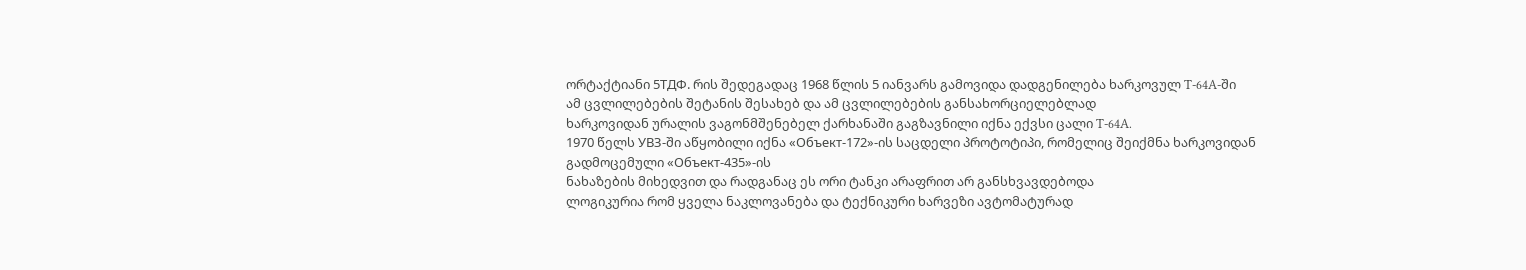ორტაქტიანი 5ТДФ. რის შედეგადაც 1968 წლის 5 იანვარს გამოვიდა დადგენილება ხარკოვულ T-64A-ში
ამ ცვლილებების შეტანის შესახებ და ამ ცვლილებების განსახორციელებლად
ხარკოვიდან ურალის ვაგონმშენებელ ქარხანაში გაგზავნილი იქნა ექვსი ცალი T-64A.
1970 წელს УВЗ-ში აწყობილი იქნა «Объект-172»-ის საცდელი პროტოტიპი, რომელიც შეიქმნა ხარკოვიდან გადმოცემული «Объект-435»-ის
ნახაზების მიხედვით და რადგანაც ეს ორი ტანკი არაფრით არ განსხვავდებოდა
ლოგიკურია რომ ყველა ნაკლოვანება და ტექნიკური ხარვეზი ავტომატურად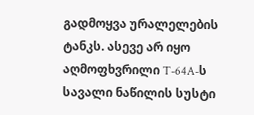გადმოყვა ურალელების ტანკს. ასევე არ იყო აღმოფხვრილი T-64A-ს სავალი ნაწილის სუსტი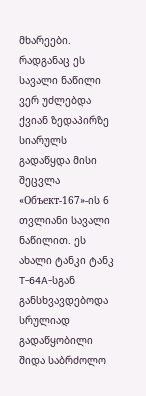მხარეები. რადგანაც ეს სავალი ნაწილი ვერ უძლებდა ქვიან ზედაპირზე სიარულს გადაწყდა მისი შეცვლა «Объект-167»-ის 6 თვლიანი სავალი ნაწილით. ეს ახალი ტანკი ტანკ T-64A-სგან
განსხვავდებოდა სრულიად გადაწყობილი შიდა საბრძოლო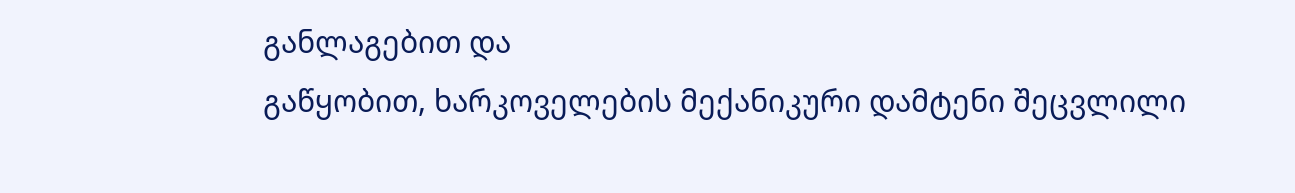განლაგებით და
გაწყობით, ხარკოველების მექანიკური დამტენი შეცვლილი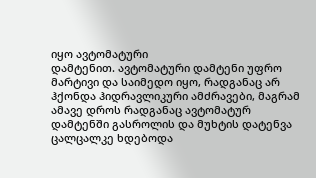იყო ავტომატური
დამტენით. ავტომატური დამტენი უფრო მარტივი და საიმედო იყო, რადგანაც არ
ჰქონდა ჰიდრავლიკური ამძრავები, მაგრამ ამავე დროს რადგანაც ავტომატურ
დამტენში გასროლის და მუხტის დატენვა ცალცალკე ხდებოდა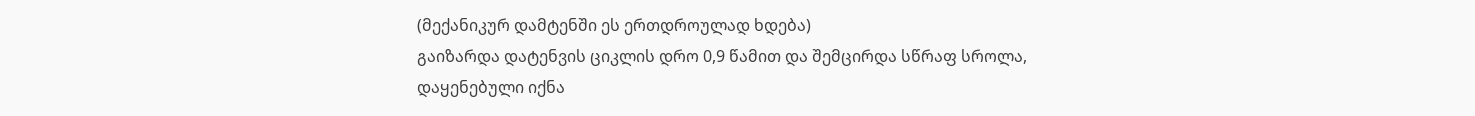(მექანიკურ დამტენში ეს ერთდროულად ხდება)
გაიზარდა დატენვის ციკლის დრო 0,9 წამით და შემცირდა სწრაფ სროლა,
დაყენებული იქნა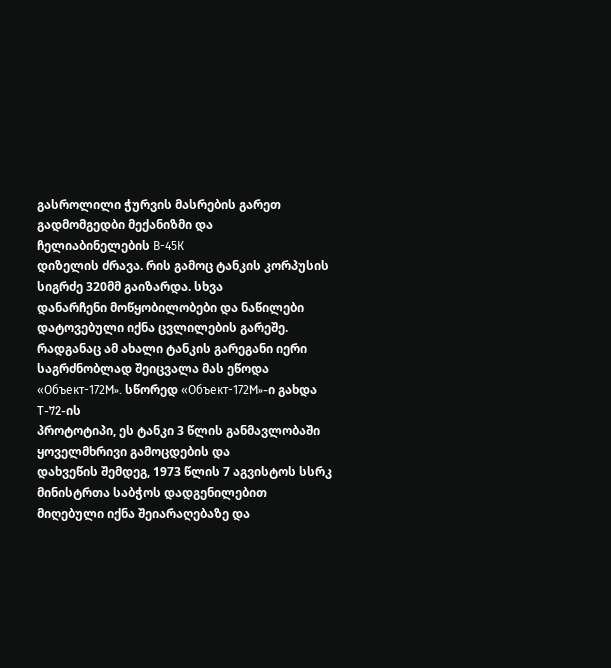გასროლილი ჭურვის მასრების გარეთ გადმომგედბი მექანიზმი და
ჩელიაბინელების В-45К
დიზელის ძრავა. რის გამოც ტანკის კორპუსის სიგრძე 320მმ გაიზარდა. სხვა
დანარჩენი მოწყობილობები და ნაწილები დატოვებული იქნა ცვლილების გარეშე.
რადგანაც ამ ახალი ტანკის გარეგანი იერი საგრძნობლად შეიცვალა მას ეწოდა «Объект-172M». სწორედ «Объект-172M»-ი გახდა T-72-ის
პროტოტიპი, ეს ტანკი 3 წლის განმავლობაში ყოველმხრივი გამოცდების და
დახვეწის შემდეგ, 1973 წლის 7 აგვისტოს სსრკ მინისტრთა საბჭოს დადგენილებით
მიღებული იქნა შეიარაღებაზე და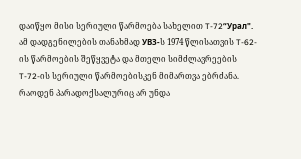დაიწყო მისი სერიული წარმოება სახელით T-72“Урал". ამ დადგენილების თანახმად УВЗ-ს 1974 წლისათვის T-62-ის წარმოების შეწყვეტა და მთელი სიმძლავრეების T-72-ის სერიული წარმოებისკენ მიმართვა ებრძანა.
რაოდენ პარადოქსალურიც არ უნდა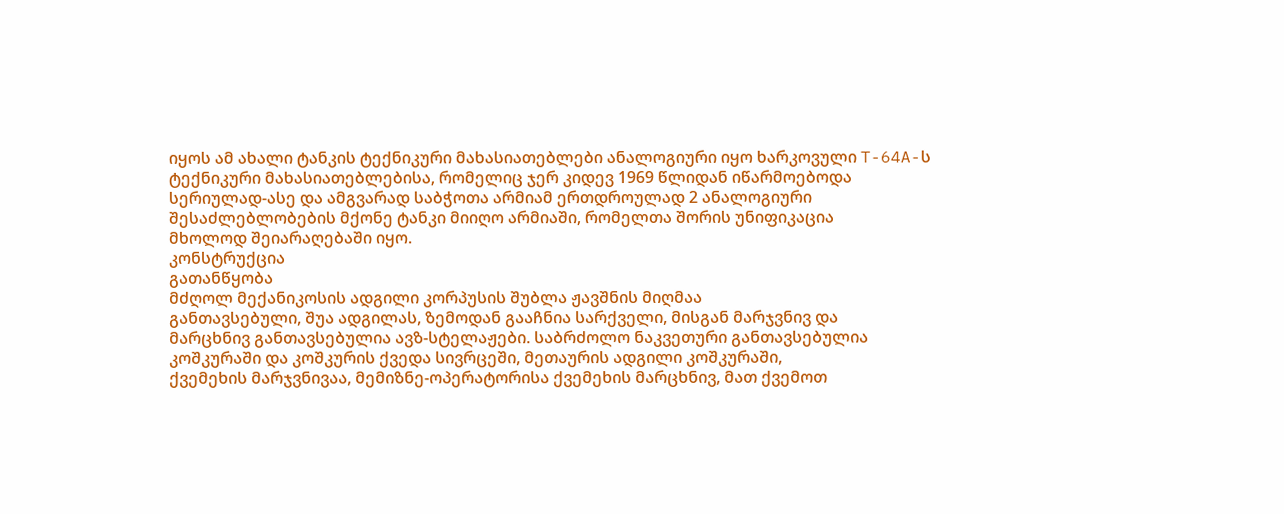იყოს ამ ახალი ტანკის ტექნიკური მახასიათებლები ანალოგიური იყო ხარკოვული T-64A-ს
ტექნიკური მახასიათებლებისა, რომელიც ჯერ კიდევ 1969 წლიდან იწარმოებოდა
სერიულად-ასე და ამგვარად საბჭოთა არმიამ ერთდროულად 2 ანალოგიური
შესაძლებლობების მქონე ტანკი მიიღო არმიაში, რომელთა შორის უნიფიკაცია
მხოლოდ შეიარაღებაში იყო.
კონსტრუქცია
გათანწყობა
მძღოლ მექანიკოსის ადგილი კორპუსის შუბლა ჟავშნის მიღმაა
განთავსებული, შუა ადგილას, ზემოდან გააჩნია სარქველი, მისგან მარჯვნივ და
მარცხნივ განთავსებულია ავზ-სტელაჟები. საბრძოლო ნაკვეთური განთავსებულია
კოშკურაში და კოშკურის ქვედა სივრცეში, მეთაურის ადგილი კოშკურაში,
ქვემეხის მარჯვნივაა, მემიზნე-ოპერატორისა ქვემეხის მარცხნივ, მათ ქვემოთ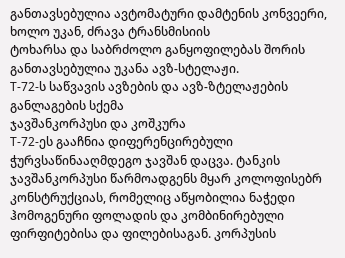განთავსებულია ავტომატური დამტენის კონვეერი, ხოლო უკან, ძრავა ტრანსმისიის
ტოხარსა და საბრძოლო განყოფილებას შორის განთავსებულია უკანა ავზ-სტელაჟი.
Т-72-ს საწვავის ავზების და ავზ-ზტელაჟების განლაგების სქემა
ჯავშანკორპუსი და კოშკურა
Т-72-ეს გააჩნია დიფერენცირებული ჭურვსაწინააღმდეგო ჯავშან დაცვა. ტანკის ჯავშანკორპუსი წარმოადგენს მყარ კოლოფისებრ კონსტრუქციას, რომელიც აწყობილია ნაჭედი ჰომოგენური ფოლადის და კომბინირებული ფირფიტებისა და ფილებისაგან. კორპუსის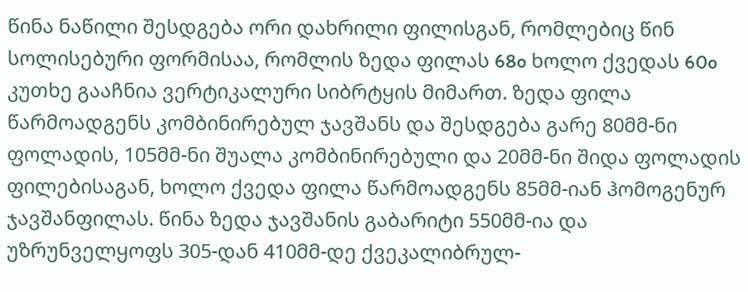წინა ნაწილი შესდგება ორი დახრილი ფილისგან, რომლებიც წინ სოლისებური ფორმისაა, რომლის ზედა ფილას 68o ხოლო ქვედას 60o კუთხე გააჩნია ვერტიკალური სიბრტყის მიმართ. ზედა ფილა წარმოადგენს კომბინირებულ ჯავშანს და შესდგება გარე 80მმ-ნი ფოლადის, 105მმ-ნი შუალა კომბინირებული და 20მმ-ნი შიდა ფოლადის ფილებისაგან, ხოლო ქვედა ფილა წარმოადგენს 85მმ-იან ჰომოგენურ ჯავშანფილას. წინა ზედა ჯავშანის გაბარიტი 550მმ-ია და უზრუნველყოფს 305-დან 410მმ-დე ქვეკალიბრულ-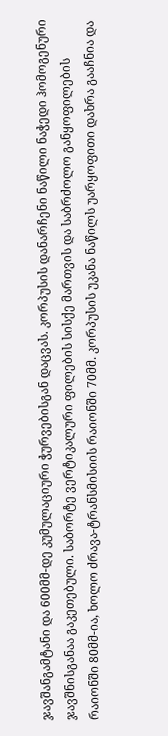ჯავშანგამტანი და 600მმ-დე კუმულაციური ჭურვებისგან დაცვას. კორპუსის დანარჩენი ნაწილი ნაჭედი ჰომოგენური ჯავშნისგანაა გაკეთებული. საბორტე ვერტიკალური ფილების სისქე მართვის და საბრძოლო განყოფილების რაიონში 80მმ-ია, ხოლო ძრავა-ტრანსმისიის რაიონში 70მმ. კორპუსის უკანა ნაწილს უარყოფითი დახრა გააჩნია და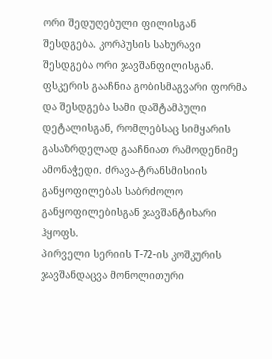ორი შედუღებული ფილისგან შესდგება. კორპუსის სახურავი შესდგება ორი ჯავშანფილისგან. ფსკერის გააჩნია გობისმაგვარი ფორმა და შესდგება სამი დაშტამპული დეტალისგან, რომლებსაც სიმყარის გასაზრდელად გააჩნიათ რამოდენიმე ამონაჭედი. ძრავა-ტრანსმისიის განყოფილებას საბრძოლო განყოფილებისგან ჯავშანტიხარი ჰყოფს.
პირველი სერიის Т-72-ის კოშკურის ჯავშანდაცვა მონოლითური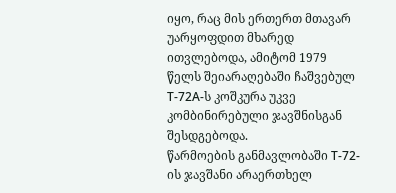იყო, რაც მის ერთერთ მთავარ უარყოფდით მხარედ ითვლებოდა, ამიტომ 1979 წელს შეიარაღებაში ჩაშვებულ Т-72А-ს კოშკურა უკვე კომბინირებული ჯავშნისგან შესდგებოდა.
წარმოების განმავლობაში Т-72-ის ჯავშანი არაერთხელ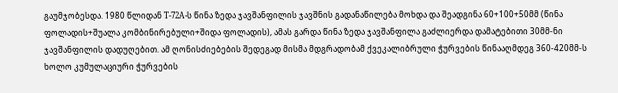გაუმჯობესდა. 1980 წლიდან Т-72А-ს წინა ზედა ჯავშანფილის ჯავშნის გადანაწილება მოხდა და შეადგინა 60+100+50მმ (წინა ფოლადის+შუალა კომბინირებული+შიდა ფოლადის), ამას გარდა წინა ზედა ჯავშანფილა გაძლიერდა დამატებითი 30მმ-ნი ჯავშანფილის დადუღებით. ამ ღონისძიებების შედეგად მისმა მდგრადობამ ქვეკალიბრული ჭურვების წინააღმდეგ 360-420მმ-ს ხოლო კუმულაციური ჭურვების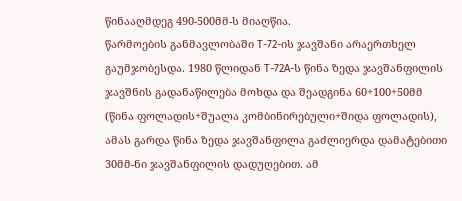წინააღმდეგ 490-500მმ-ს მიაღწია.
წარმოების განმავლობაში Т-72-ის ჯავშანი არაერთხელ გაუმჯობესდა. 1980 წლიდან Т-72А-ს წინა ზედა ჯავშანფილის ჯავშნის გადანაწილება მოხდა და შეადგინა 60+100+50მმ (წინა ფოლადის+შუალა კომბინირებული+შიდა ფოლადის), ამას გარდა წინა ზედა ჯავშანფილა გაძლიერდა დამატებითი 30მმ-ნი ჯავშანფილის დადუღებით. ამ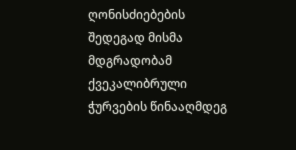ღონისძიებების შედეგად მისმა მდგრადობამ ქვეკალიბრული ჭურვების წინააღმდეგ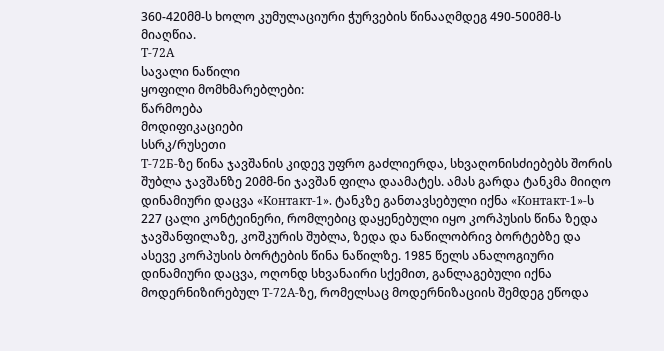360-420მმ-ს ხოლო კუმულაციური ჭურვების წინააღმდეგ 490-500მმ-ს მიაღწია.
Т-72А
სავალი ნაწილი
ყოფილი მომხმარებლები:
წარმოება
მოდიფიკაციები
სსრკ/რუსეთი
Т-72Б-ზე წინა ჯავშანის კიდევ უფრო გაძლიერდა, სხვაღონისძიებებს შორის შუბლა ჯავშანზე 20მმ-ნი ჯავშან ფილა დაამატეს. ამას გარდა ტანკმა მიიღო დინამიური დაცვა «Контакт-1». ტანკზე განთავსებული იქნა «Контакт-1»-ს 227 ცალი კონტეინერი, რომლებიც დაყენებული იყო კორპუსის წინა ზედა ჯავშანფილაზე, კოშკურის შუბლა, ზედა და ნაწილობრივ ბორტებზე და ასევე კორპუსის ბორტების წინა ნაწილზე. 1985 წელს ანალოგიური დინამიური დაცვა, ოღონდ სხვანაირი სქემით, განლაგებული იქნა მოდერნიზირებულ Т-72А-ზე, რომელსაც მოდერნიზაციის შემდეგ ეწოდა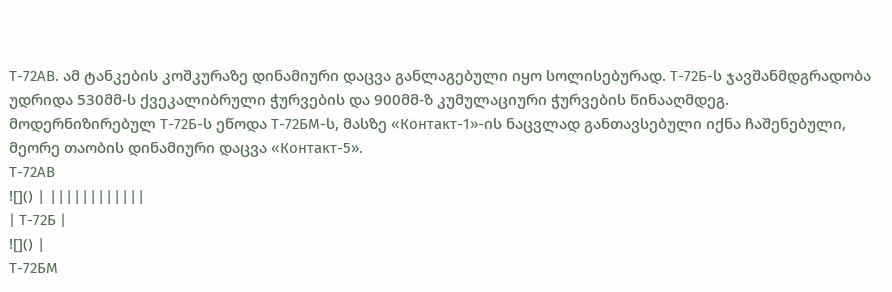Т-72АВ. ამ ტანკების კოშკურაზე დინამიური დაცვა განლაგებული იყო სოლისებურად. Т-72Б-ს ჯავშანმდგრადობა უდრიდა 530მმ-ს ქვეკალიბრული ჭურვების და 900მმ-ზ კუმულაციური ჭურვების წინააღმდეგ. მოდერნიზირებულ Т-72Б-ს ეწოდა Т-72БМ-ს, მასზე «Контакт-1»-ის ნაცვლად განთავსებული იქნა ჩაშენებული, მეორე თაობის დინამიური დაცვა «Контакт-5».
Т-72АВ
![]() | ||||||||||||
| Т-72Б |
![]() |
Т-72БМ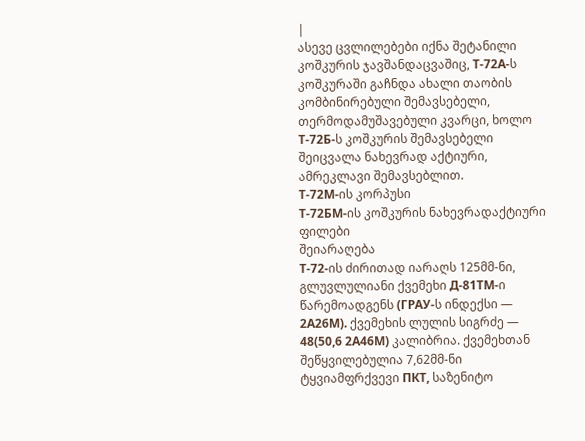|
ასევე ცვლილებები იქნა შეტანილი კოშკურის ჯავშანდაცვაშიც, Т-72А-ს კოშკურაში გაჩნდა ახალი თაობის კომბინირებული შემავსებელი, თერმოდამუშავებული კვარცი, ხოლო Т-72Б-ს კოშკურის შემავსებელი შეიცვალა ნახევრად აქტიური, ამრეკლავი შემავსებლით.
Т-72М-ის კორპუსი
Т-72БМ-ის კოშკურის ნახევრადაქტიური ფილები
შეიარაღება
Т-72-ის ძირითად იარაღს 125მმ-ნი, გლუვლულიანი ქვემეხი Д-81ТМ-ი წარემოადგენს (ГРАУ-ს ინდექსი — 2А26М). ქვემეხის ლულის სიგრძე — 48(50,6 2А46M) კალიბრია. ქვემეხთან შეწყვილებულია 7,62მმ-ნი ტყვიამფრქვევი ПКТ, საზენიტო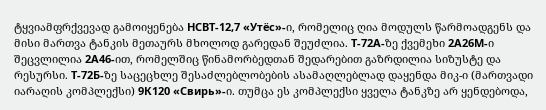ტყვიამფრქვევად გამოიყენება НСВТ-12,7 «Утёс»-ი, რომელიც ღია მოდულს წარმოადგენს და მისი მართვა ტანკის მეთაურს მხოლოდ გარედან შეუძლია. Т-72А-ზე ქვემეხი 2А26М-ი შეცვლილია 2А46-ით, რომელშიც წინამორბედთან შედარებით გაზრდილია სიზუსტე და რესურსი. Т-72Б-ზე საცეცხლე შესაძლებლობების ასამაღლებლად დაყენდა მიკ-ი (მართვადი იარაღის კომპლექსი) 9К120 «Свирь»-ი. თუმცა ეს კომპლექსი ყველა ტანკზე არ ყენდებოდა,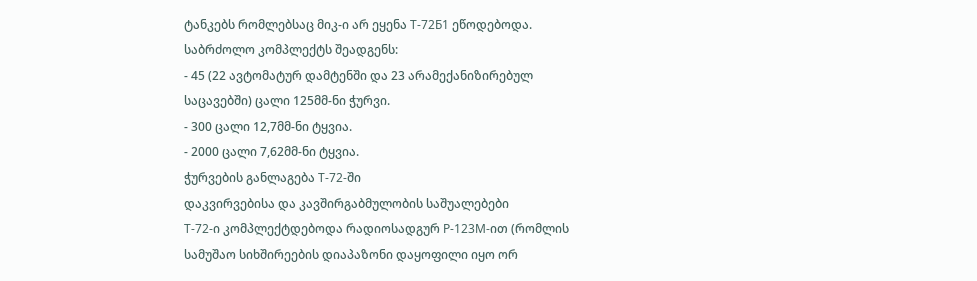ტანკებს რომლებსაც მიკ-ი არ ეყენა Т-72Б1 ეწოდებოდა.
საბრძოლო კომპლექტს შეადგენს:
- 45 (22 ავტომატურ დამტენში და 23 არამექანიზირებულ საცავებში) ცალი 125მმ-ნი ჭურვი.
- 300 ცალი 12,7მმ-ნი ტყვია.
- 2000 ცალი 7,62მმ-ნი ტყვია.
ჭურვების განლაგება Т-72-ში
დაკვირვებისა და კავშირგაბმულობის საშუალებები
Т-72-ი კომპლექტდებოდა რადიოსადგურ Р-123М-ით (რომლის
სამუშაო სიხშირეების დიაპაზონი დაყოფილი იყო ორ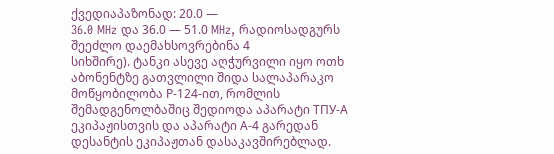ქვედიაპაზონად: 20.0 —
36.0 MHz და 36.0 — 51.0 MHz, რადიოსადგურს შეეძლო დაემახსოვრებინა 4
სიხშირე). ტანკი ასევე აღჭურვილი იყო ოთხ აბონენტზე გათვლილი შიდა სალაპარაკო მოწყობილობა Р-124-ით, რომლის შემადგენოლბაშიც შედიოდა აპარატი ТПУ-А ეკიპაჟისთვის და აპარატი А-4 გარედან დესანტის ეკიპაჟთან დასაკავშირებლად.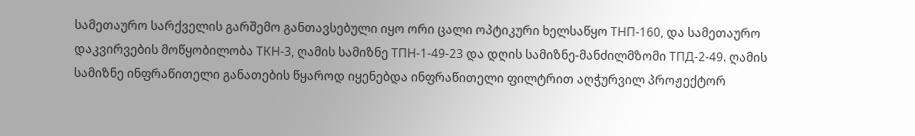სამეთაურო სარქველის გარშემო განთავსებული იყო ორი ცალი ოპტიკური ხელსაწყო ТНП-160, და სამეთაურო დაკვირვების მოწყობილობა ТКН-3, ღამის სამიზნე ТПН-1-49-23 და დღის სამიზნე-მანძილმზომი ТПД-2-49. ღამის სამიზნე ინფრაწითელი განათების წყაროდ იყენებდა ინფრაწითელი ფილტრით აღჭურვილ პროჟექტორ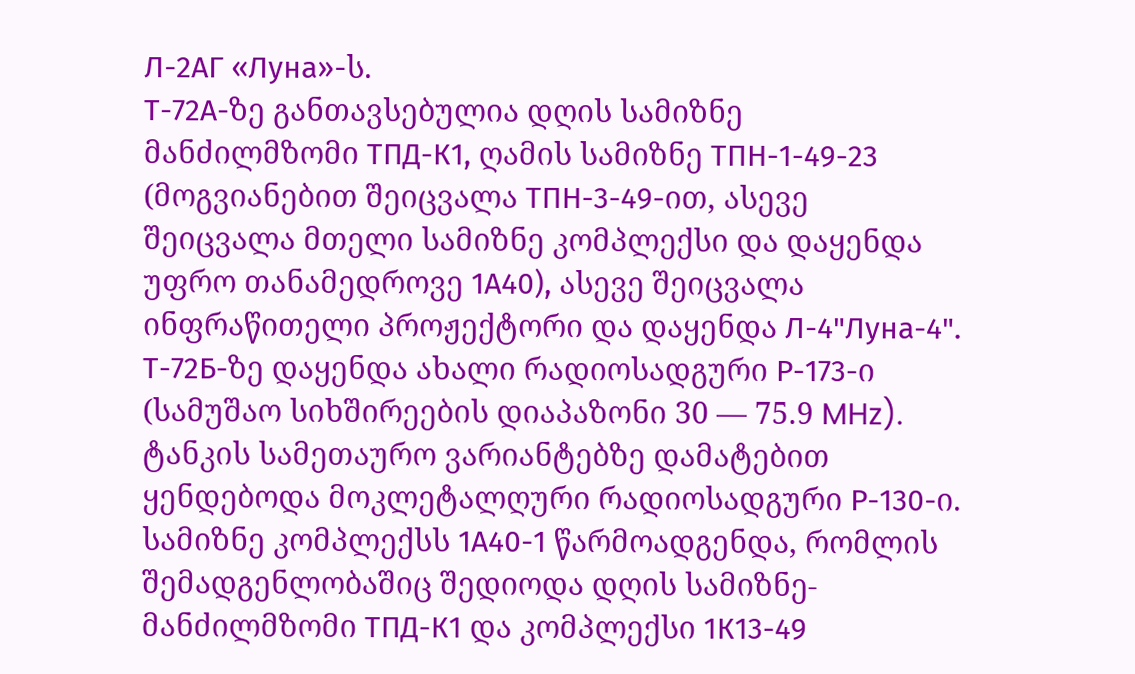Л-2АГ «Луна»-ს.
Т-72А-ზე განთავსებულია დღის სამიზნე მანძილმზომი ТПД-К1, ღამის სამიზნე ТПН-1-49-23 (მოგვიანებით შეიცვალა ТПН-3-49-ით, ასევე შეიცვალა მთელი სამიზნე კომპლექსი და დაყენდა უფრო თანამედროვე 1А40), ასევე შეიცვალა ინფრაწითელი პროჟექტორი და დაყენდა Л-4"Луна-4".
Т-72Б-ზე დაყენდა ახალი რადიოსადგური Р-173-ი (სამუშაო სიხშირეების დიაპაზონი 30 — 75.9 MHz). ტანკის სამეთაურო ვარიანტებზე დამატებით ყენდებოდა მოკლეტალღური რადიოსადგური Р-130-ი. სამიზნე კომპლექსს 1А40-1 წარმოადგენდა, რომლის შემადგენლობაშიც შედიოდა დღის სამიზნე-მანძილმზომი ТПД-К1 და კომპლექსი 1К13-49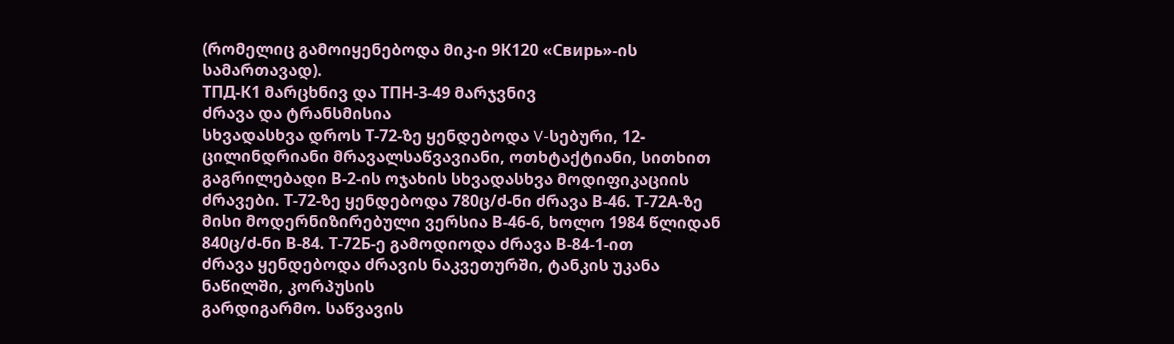(რომელიც გამოიყენებოდა მიკ-ი 9К120 «Свирь»-ის სამართავად).
ТПД-К1 მარცხნივ და ТПН-З-49 მარჯვნივ
ძრავა და ტრანსმისია
სხვადასხვა დროს Т-72-ზე ყენდებოდა V-სებური, 12-ცილინდრიანი მრავალსაწვავიანი, ოთხტაქტიანი, სითხით გაგრილებადი В-2-ის ოჯახის სხვადასხვა მოდიფიკაციის ძრავები. Т-72-ზე ყენდებოდა 780ც/ძ-ნი ძრავა В-46. Т-72А-ზე მისი მოდერნიზირებული ვერსია В-46-6, ხოლო 1984 წლიდან 840ც/ძ-ნი В-84. Т-72Б-ე გამოდიოდა ძრავა В-84-1-ით
ძრავა ყენდებოდა ძრავის ნაკვეთურში, ტანკის უკანა ნაწილში, კორპუსის
გარდიგარმო. საწვავის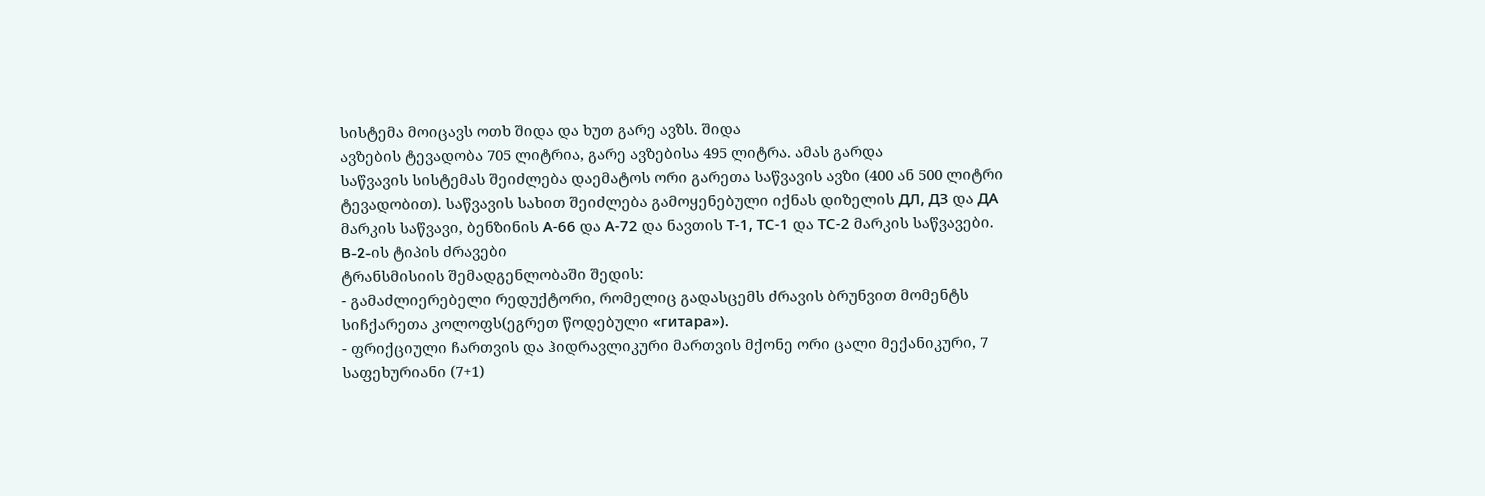სისტემა მოიცავს ოთხ შიდა და ხუთ გარე ავზს. შიდა
ავზების ტევადობა 705 ლიტრია, გარე ავზებისა 495 ლიტრა. ამას გარდა
საწვავის სისტემას შეიძლება დაემატოს ორი გარეთა საწვავის ავზი (400 ან 500 ლიტრი ტევადობით). საწვავის სახით შეიძლება გამოყენებული იქნას დიზელის ДЛ, ДЗ და ДА მარკის საწვავი, ბენზინის А-66 და А-72 და ნავთის Т-1, ТС-1 და ТС-2 მარკის საწვავები.
B-2-ის ტიპის ძრავები
ტრანსმისიის შემადგენლობაში შედის:
- გამაძლიერებელი რედუქტორი, რომელიც გადასცემს ძრავის ბრუნვით მომენტს სიჩქარეთა კოლოფს(ეგრეთ წოდებული «гитара»).
- ფრიქციული ჩართვის და ჰიდრავლიკური მართვის მქონე ორი ცალი მექანიკური, 7 საფეხურიანი (7+1)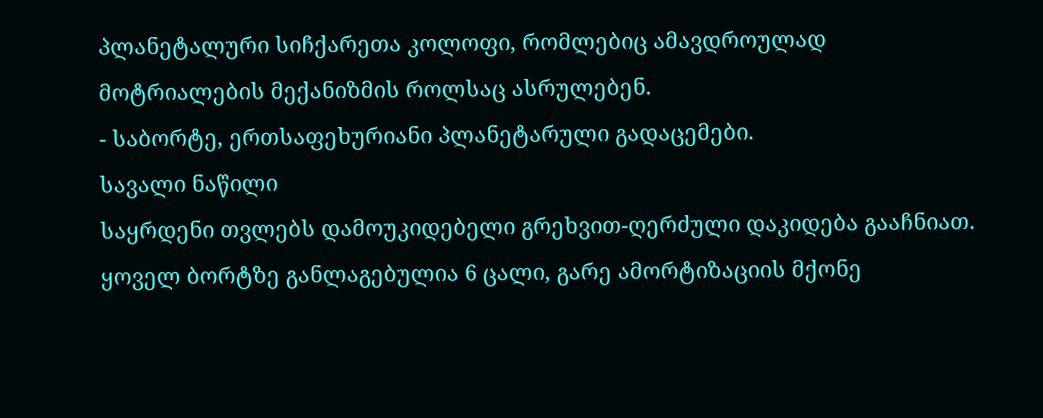პლანეტალური სიჩქარეთა კოლოფი, რომლებიც ამავდროულად მოტრიალების მექანიზმის როლსაც ასრულებენ.
- საბორტე, ერთსაფეხურიანი პლანეტარული გადაცემები.
სავალი ნაწილი
საყრდენი თვლებს დამოუკიდებელი გრეხვით-ღერძული დაკიდება გააჩნიათ.
ყოველ ბორტზე განლაგებულია 6 ცალი, გარე ამორტიზაციის მქონე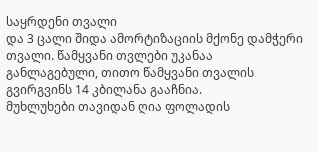საყრდენი თვალი
და 3 ცალი შიდა ამორტიზაციის მქონე დამჭერი თვალი. წამყვანი თვლები უკანაა
განლაგებული, თითო წამყვანი თვალის გვირგვინს 14 კბილანა გააჩნია.
მუხლუხები თავიდან ღია ფოლადის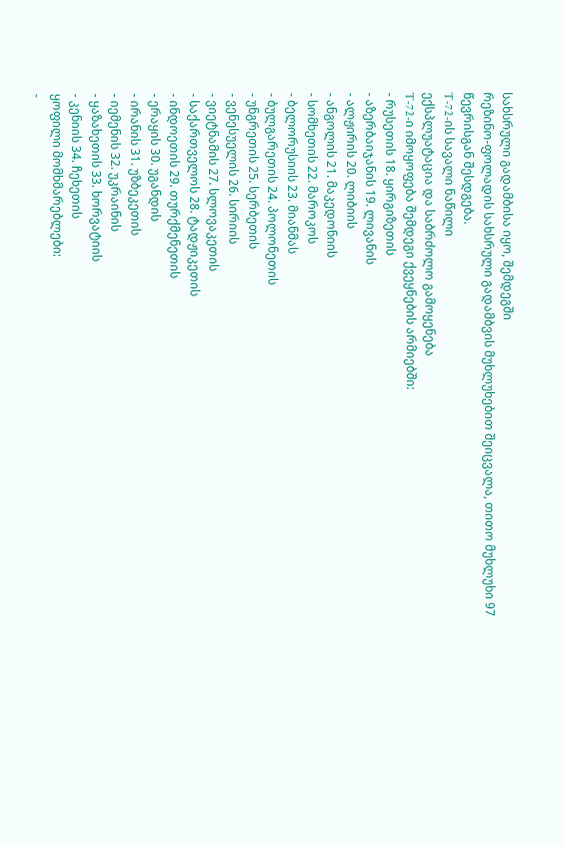სახსრული გადამბისა იყო, შემდეგში
რეზინო-ფოლადის სახსრული გადამბვის მუხლუხებით შეიცვალა, თითო მუხლუხი 97
წევრისგან შესდგება.
T-72-ის სავალი ნაწილი
ექსპლუატაცია და საბრძოლო გამოყენება
T-72-ი იმოყოფება შემდეგი ქვეყნების არმიებში:
- რუსეთის 18. ყირგიზეთის
- აზერბაიჯანის 19. ლივანის
- ალჟირის 20. ლიბიის
- ანგოლის 21. მაკედონიის
- სომხეთის 22. მაროკოს
- ბელორუსიის 23. მიანმას
- ბულგარეთის 24. პოლონეთის
- უნგრეთის 25. სერბეთის
- ვენესუელის 26. სირიის
- ვიეტნამის 27. სლოვაკეთის
- საქართველოს 28. ტადჟიკეთის
- ინდოეთის 29. თურქმენეთის
- ერაყის 30. უგანდის
- ირანის 31. უზბეკეთის
- იემენის 32. უკრაინის
- ყაზახეთის 33. ხორვატიის
- კენიის 34. ჩეხეთის
ყოფილი მომხმარებლები:
-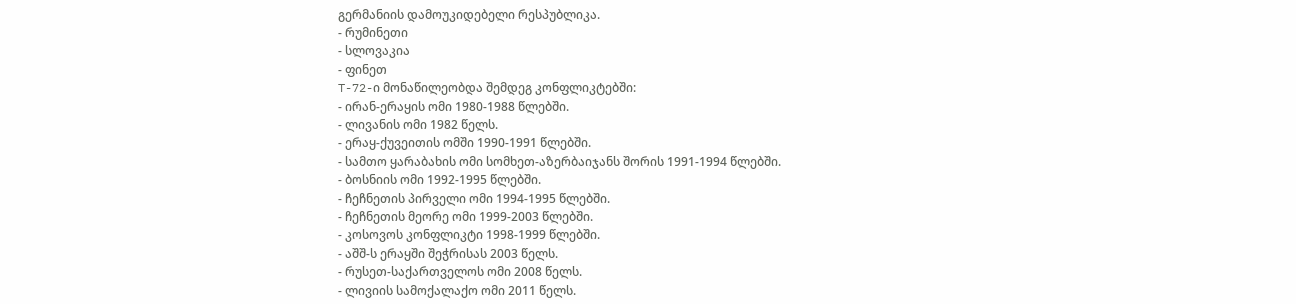გერმანიის დამოუკიდებელი რესპუბლიკა.
- რუმინეთი
- სლოვაკია
- ფინეთ
T-72-ი მონაწილეობდა შემდეგ კონფლიკტებში:
- ირან-ერაყის ომი 1980-1988 წლებში.
- ლივანის ომი 1982 წელს.
- ერაყ-ქუვეითის ომში 1990-1991 წლებში.
- სამთო ყარაბახის ომი სომხეთ-აზერბაიჯანს შორის 1991-1994 წლებში.
- ბოსნიის ომი 1992-1995 წლებში.
- ჩეჩნეთის პირველი ომი 1994-1995 წლებში.
- ჩეჩნეთის მეორე ომი 1999-2003 წლებში.
- კოსოვოს კონფლიკტი 1998-1999 წლებში.
- აშშ-ს ერაყში შეჭრისას 2003 წელს.
- რუსეთ-საქართველოს ომი 2008 წელს.
- ლივიის სამოქალაქო ომი 2011 წელს.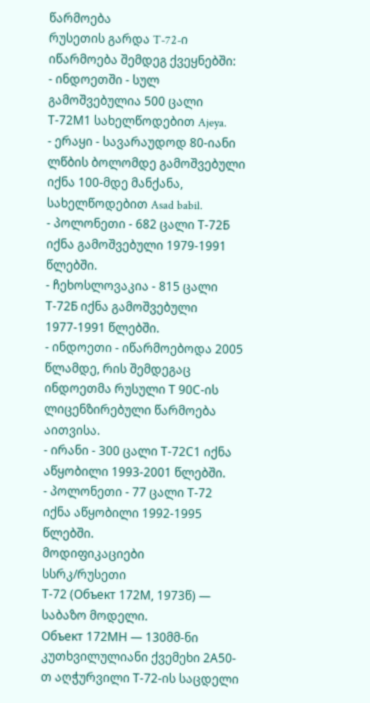წარმოება
რუსეთის გარდა T-72-ი იწარმოება შემდეგ ქვეყნებში:
- ინდოეთში - სულ გამოშვებულია 500 ცალი Т-72М1 სახელწოდებით Ajeya.
- ერაყი - სავარაუდოდ 80-იანი ლწბის ბოლომდე გამოშვებული იქნა 100-მდე მანქანა, სახელწოდებით Asad babil.
- პოლონეთი - 682 ცალი Т-72Б იქნა გამოშვებული 1979-1991 წლებში.
- ჩეხოსლოვაკია - 815 ცალი Т-72Б იქნა გამოშვებული 1977-1991 წლებში.
- ინდოეთი - იწარმოებოდა 2005 წლამდე, რის შემდეგაც ინდოეთმა რუსული Т 90С-ის ლიცენზირებული წარმოება აითვისა.
- ირანი - 300 ცალი Т-72С1 იქნა აწყობილი 1993-2001 წლებში.
- პოლონეთი - 77 ცალი Т-72 იქნა აწყობილი 1992-1995 წლებში.
მოდიფიკაციები
სსრკ/რუსეთი
Т-72 (Объект 172М, 1973წ) — საბაზო მოდელი.
Объект 172МН — 130მმ-ნი კუთხვილულიანი ქვემეხი 2А50-თ აღჭურვილი Т-72-ის საცდელი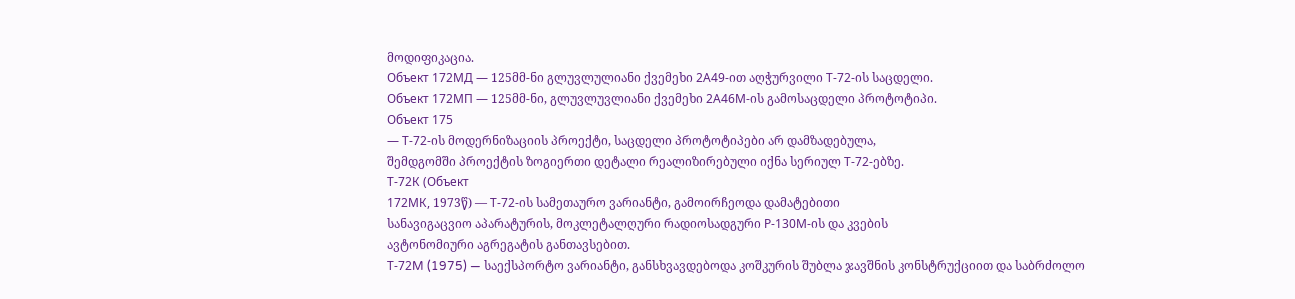მოდიფიკაცია.
Объект 172МД — 125მმ-ნი გლუვლულიანი ქვემეხი 2А49-ით აღჭურვილი Т-72-ის საცდელი.
Объект 172МП — 125მმ-ნი, გლუვლუვლიანი ქვემეხი 2А46М-ის გამოსაცდელი პროტოტიპი.
Объект 175
— Т-72-ის მოდერნიზაციის პროექტი, საცდელი პროტოტიპები არ დამზადებულა,
შემდგომში პროექტის ზოგიერთი დეტალი რეალიზირებული იქნა სერიულ Т-72-ებზე.
Т-72К (Объект
172МК, 1973წ) — Т-72-ის სამეთაურო ვარიანტი, გამოირჩეოდა დამატებითი
სანავიგაცვიო აპარატურის, მოკლეტალღური რადიოსადგური Р-130М-ის და კვების
ავტონომიური აგრეგატის განთავსებით.
Т-72M (1975) — საექსპორტო ვარიანტი, განსხვავდებოდა კოშკურის შუბლა ჯავშნის კონსტრუქციით და საბრძოლო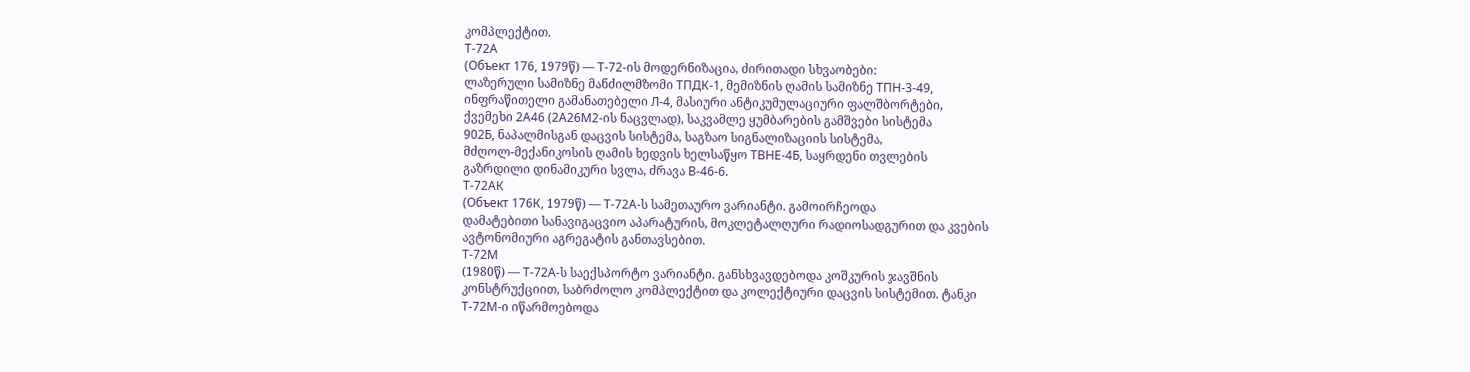კომპლექტით.
Т-72А
(Объект 176, 1979წ) — Т-72-ის მოდერნიზაცია, ძირითადი სხვაობები:
ლაზერული სამიზნე მანძილმზომი ТПДК-1, მემიზნის ღამის სამიზნე ТПН-3-49,
ინფრაწითელი გამანათებელი Л-4, მასიური ანტიკუმულაციური ფალშბორტები,
ქვემეხი 2А46 (2А26М2-ის ნაცვლად), საკვამლე ყუმბარების გამშვები სისტემა
902Б, ნაპალმისგან დაცვის სისტემა, საგზაო სიგნალიზაციის სისტემა,
მძღოლ-მექანიკოსის ღამის ხედვის ხელსაწყო ТВНЕ-4Б, საყრდენი თვლების
გაზრდილი დინამიკური სვლა, ძრავა В-46-6.
Т-72АК
(Объект 176К, 1979წ) — Т-72А-ს სამეთაურო ვარიანტი. გამოირჩეოდა
დამატებითი სანავიგაცვიო აპარატურის, მოკლეტალღური რადიოსადგურით და კვების
ავტონომიური აგრეგატის განთავსებით.
Т-72М
(1980წ) — Т-72А-ს საექსპორტო ვარიანტი. განსხვავდებოდა კოშკურის ჯავშნის
კონსტრუქციით, საბრძოლო კომპლექტით და კოლექტიური დაცვის სისტემით. ტანკი
Т-72М-ი იწარმოებოდა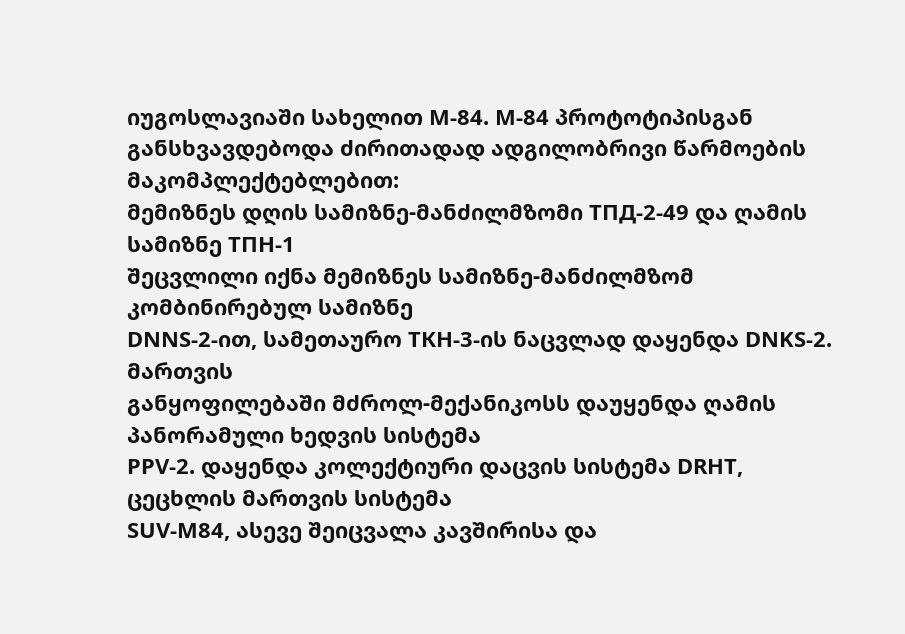იუგოსლავიაში სახელით М-84. М-84 პროტოტიპისგან
განსხვავდებოდა ძირითადად ადგილობრივი წარმოების მაკომპლექტებლებით:
მემიზნეს დღის სამიზნე-მანძილმზომი ТПД-2-49 და ღამის სამიზნე ТПН-1
შეცვლილი იქნა მემიზნეს სამიზნე-მანძილმზომ კომბინირებულ სამიზნე
DNNS-2-ით, სამეთაურო ТКН-3-ის ნაცვლად დაყენდა DNKS-2. მართვის
განყოფილებაში მძროლ-მექანიკოსს დაუყენდა ღამის პანორამული ხედვის სისტემა
PPV-2. დაყენდა კოლექტიური დაცვის სისტემა DRHT, ცეცხლის მართვის სისტემა
SUV-M84, ასევე შეიცვალა კავშირისა და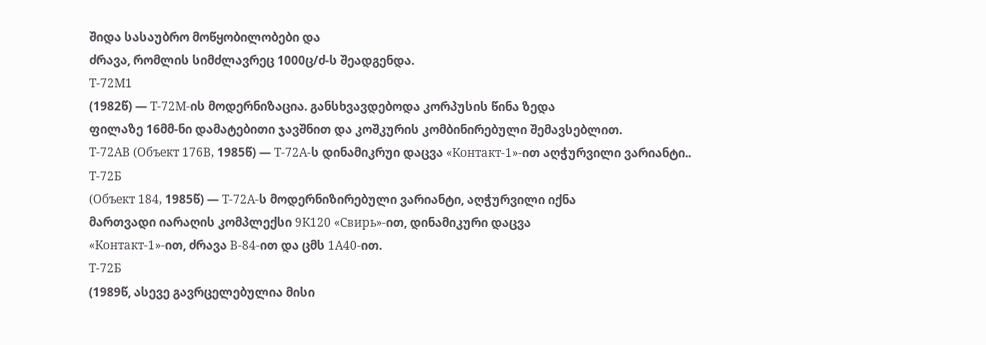შიდა სასაუბრო მოწყობილობები და
ძრავა, რომლის სიმძლავრეც 1000ც/ძ-ს შეადგენდა.
Т-72М1
(1982წ) — Т-72М-ის მოდერნიზაცია. განსხვავდებოდა კორპუსის წინა ზედა
ფილაზე 16მმ-ნი დამატებითი ჯავშნით და კოშკურის კომბინირებული შემავსებლით.
Т-72АВ (Объект 176В, 1985წ) — Т-72А-ს დინამიკრუი დაცვა «Контакт-1»-ით აღჭურვილი ვარიანტი..
Т-72Б
(Объект 184, 1985წ) — Т-72А-ს მოდერნიზირებული ვარიანტი, აღჭურვილი იქნა
მართვადი იარაღის კომპლექსი 9К120 «Свирь»-ით, დინამიკური დაცვა
«Контакт-1»-ით, ძრავა В-84-ით და ცმს 1А40-ით.
Т-72Б
(1989წ, ასევე გავრცელებულია მისი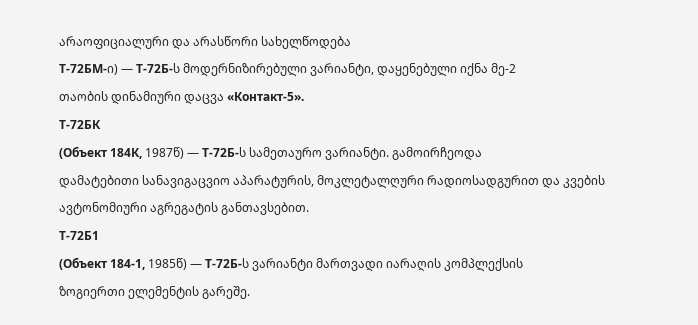არაოფიციალური და არასწორი სახელწოდება
Т-72БМ-ი) — Т-72Б-ს მოდერნიზირებული ვარიანტი, დაყენებული იქნა მე-2
თაობის დინამიური დაცვა «Контакт-5».
Т-72БК
(Объект 184К, 1987წ) — Т-72Б-ს სამეთაურო ვარიანტი. გამოირჩეოდა
დამატებითი სანავიგაცვიო აპარატურის, მოკლეტალღური რადიოსადგურით და კვების
ავტონომიური აგრეგატის განთავსებით.
Т-72Б1
(Объект 184-1, 1985წ) — Т-72Б-ს ვარიანტი მართვადი იარაღის კომპლექსის
ზოგიერთი ელემენტის გარეშე.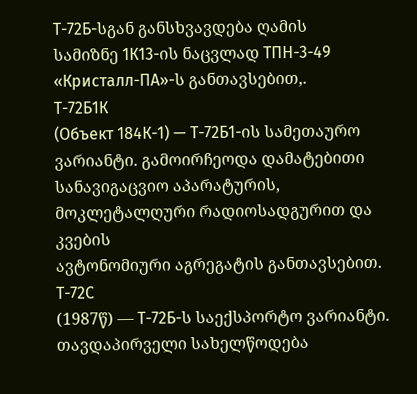Т-72Б-სგან განსხვავდება ღამის
სამიზნე 1К13-ის ნაცვლად ТПН-3-49 «Кристалл-ПА»-ს განთავსებით,.
Т-72Б1К
(Объект 184К-1) — Т-72Б1-ის სამეთაურო ვარიანტი. გამოირჩეოდა დამატებითი
სანავიგაცვიო აპარატურის, მოკლეტალღური რადიოსადგურით და კვების
ავტონომიური აგრეგატის განთავსებით.
Т-72С
(1987წ) — Т-72Б-ს საექსპორტო ვარიანტი. თავდაპირველი სახელწოდება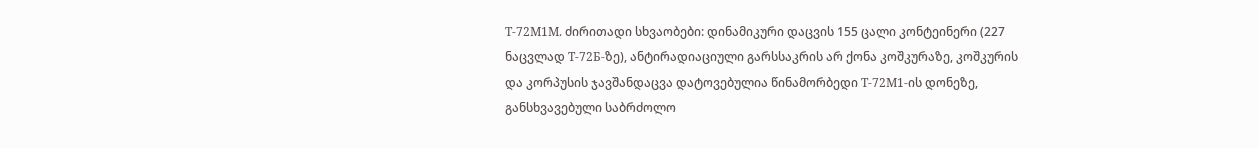Т-72М1М. ძირითადი სხვაობები: დინამიკური დაცვის 155 ცალი კონტეინერი (227
ნაცვლად Т-72Б-ზე), ანტირადიაციული გარსსაკრის არ ქონა კოშკურაზე, კოშკურის
და კორპუსის ჯავშანდაცვა დატოვებულია წინამორბედი Т-72М1-ის დონეზე,
განსხვავებული საბრძოლო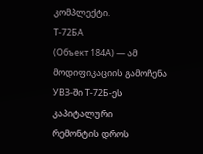კომპლექტი.
Т-72БА
(Объект 184А) — ამ მოდიფიკაციის გამოჩენა УВЗ-ში Т-72Б-ეს კაპიტალური
რემონტის დროს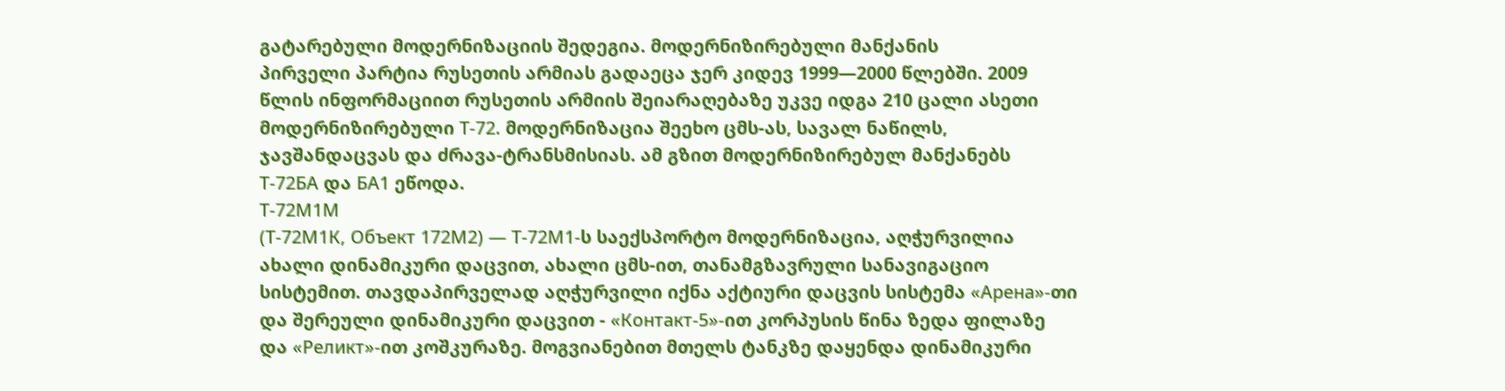გატარებული მოდერნიზაციის შედეგია. მოდერნიზირებული მანქანის
პირველი პარტია რუსეთის არმიას გადაეცა ჯერ კიდევ 1999—2000 წლებში. 2009
წლის ინფორმაციით რუსეთის არმიის შეიარაღებაზე უკვე იდგა 210 ცალი ასეთი
მოდერნიზირებული Т-72. მოდერნიზაცია შეეხო ცმს-ას, სავალ ნაწილს,
ჯავშანდაცვას და ძრავა-ტრანსმისიას. ამ გზით მოდერნიზირებულ მანქანებს
Т-72БА და БА1 ეწოდა.
Т-72М1М
(Т-72М1К, Объект 172М2) — Т-72М1-ს საექსპორტო მოდერნიზაცია, აღჭურვილია
ახალი დინამიკური დაცვით, ახალი ცმს-ით, თანამგზავრული სანავიგაციო
სისტემით. თავდაპირველად აღჭურვილი იქნა აქტიური დაცვის სისტემა «Арена»-თი
და შერეული დინამიკური დაცვით - «Контакт-5»-ით კორპუსის წინა ზედა ფილაზე
და «Реликт»-ით კოშკურაზე. მოგვიანებით მთელს ტანკზე დაყენდა დინამიკური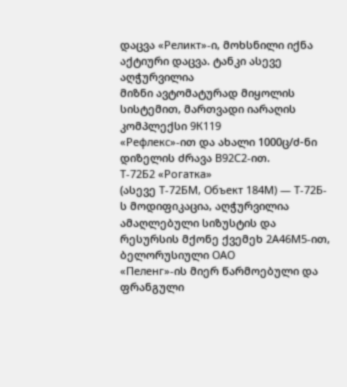დაცვა «Реликт»-ი, მოხსნილი იქნა აქტიური დაცვა. ტანკი ასევე აღჭურვილია
მიზნი ავტომატურად მიყოლის სისტემით, მართვადი იარაღის კომპლექსი 9К119
«Рефлекс»-ით და ახალი 1000ც/ძ-ნი დიზელის ძრავა В92С2-ით.
Т-72Б2 «Рогатка»
(ასევე Т-72БМ, Объект 184М) — Т-72Б-ს მოდიფიკაცია, აღჭურვილია
ამაღლებული სიზუსტის და რესურსის მქონე ქვემეხ 2А46М5-ით, ბელორუსიული ОАО
«Пеленг»-ის მიერ წარმოებული და ფრანგული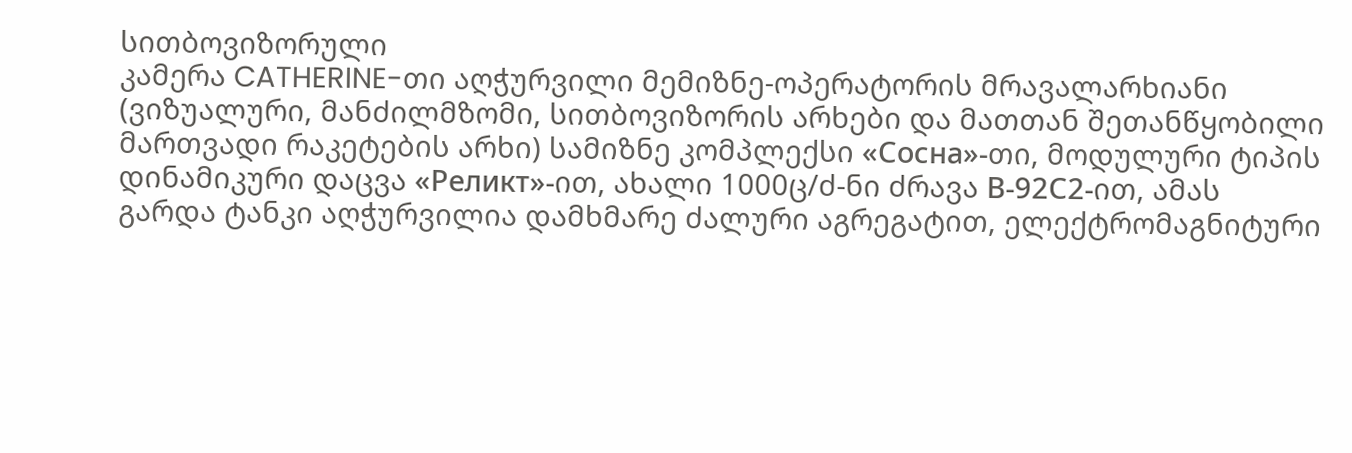სითბოვიზორული
კამერა CATHERINE-თი აღჭურვილი მემიზნე-ოპერატორის მრავალარხიანი
(ვიზუალური, მანძილმზომი, სითბოვიზორის არხები და მათთან შეთანწყობილი
მართვადი რაკეტების არხი) სამიზნე კომპლექსი «Сосна»-თი, მოდულური ტიპის
დინამიკური დაცვა «Реликт»-ით, ახალი 1000ც/ძ-ნი ძრავა В-92С2-ით, ამას
გარდა ტანკი აღჭურვილია დამხმარე ძალური აგრეგატით, ელექტრომაგნიტური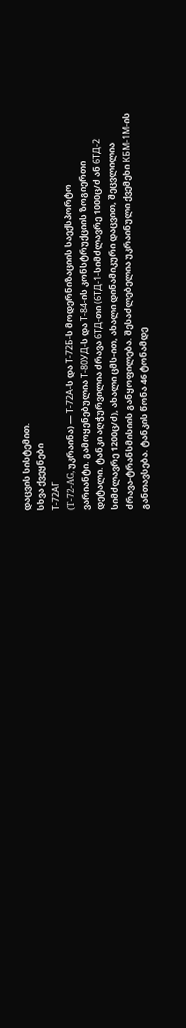დაცვის სისტემით.
სხვა ქვეყნები
Т-72АГ
(T-72-AG, უკრაინა) — Т-72А-ს და Т-72Б-ს მოდერნიზაციის საექსპორტო
ვარიანტი. გამოყენებულია Т-80УД-ს და Т-84-ის კონსტრუქციის ზოგიერთი
დეტალი. ტანკი აღჭურვილია ძრავა 6ТД-თი (6ТД-1-სიმძლავრე 1000ც/ძ ან 6ТД-2
სიმძლავრე 1200ც/ძ), ახალი ცმს-ით, ახალი დინამიკური დაცვით, შეცვლილია
ძრავა-ტრანსმისიის განყოფილება. შესაძლებელია უკრაინული ქვემეხი КБМ-1М-ის
განთავსება. ტანკის წონა 46 ტონამდე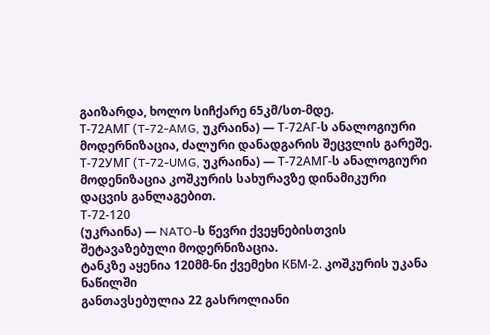გაიზარდა, ხოლო სიჩქარე 65კმ/სთ-მდე.
Т-72АМГ (T-72-AMG, უკრაინა) — Т-72АГ-ს ანალოგიური მოდერნიზაცია, ძალური დანადგარის შეცვლის გარეშე.
Т-72УМГ (T-72-UMG, უკრაინა) — Т-72АМГ-ს ანალოგიური მოდენიზაცია კოშკურის სახურავზე დინამიკური დაცვის განლაგებით.
Т-72-120
(უკრაინა) — NATO-ს წევრი ქვეყნებისთვის შეტავაზებული მოდერნიზაცია.
ტანკზე აყენია 120მმ-ნი ქვემეხი КБМ-2. კოშკურის უკანა ნაწილში
განთავსებულია 22 გასროლიანი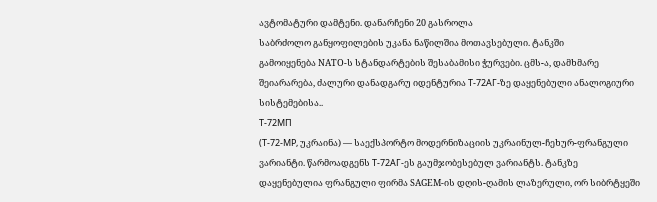ავტომატური დამტენი. დანარჩენი 20 გასროლა
საბრძოლო განყოფილების უკანა ნაწილშია მოთავსებული. ტანკში
გამოიყენება NATO-ს სტანდარტების შესაბამისი ჭურვები. ცმს-ა, დამხმარე
შეიარარება, ძალური დანადგარუ იდენტურია Т-72АГ-ზე დაყენებული ანალოგიური
სისტემებისა..
Т-72МП
(Т-72-МР, უკრაინა) — საექსპორტო მოდერნიზაციის უკრაინულ-ჩეხურ-ფრანგული
ვარიანტი. წარმოადგენს Т-72АГ-ეს გაუმჯობესებულ ვარიანტს. ტანკზე
დაყენებულია ფრანგული ფირმა SAGEM-ის დღის-ღამის ლაზერული, ორ სიბრტყეში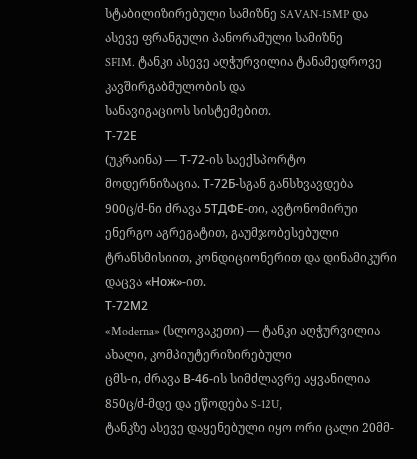სტაბილიზირებული სამიზნე SAVAN-15MP და ასევე ფრანგული პანორამული სამიზნე
SFIM. ტანკი ასევე აღჭურვილია ტანამედროვე კავშირგაბმულობის და
სანავიგაციოს სისტემებით.
Т-72Е
(უკრაინა) — Т-72-ის საექსპორტო მოდერნიზაცია. Т-72Б-სგან განსხვავდება
900ც/ძ-ნი ძრავა 5ТДФЕ-თი, ავტონომირუი ენერგო აგრეგატით, გაუმჯობესებული
ტრანსმისიით, კონდიციონერით და დინამიკური დაცვა «Нож»-ით.
Т-72М2
«Moderna» (სლოვაკეთი) — ტანკი აღჭურვილია ახალი, კომპიუტერიზირებული
ცმს-ი, ძრავა В-46-ის სიმძლავრე აყვანილია 850ც/ძ-მდე და ეწოდება S-12U,
ტანკზე ასევე დაყენებული იყო ორი ცალი 20მმ-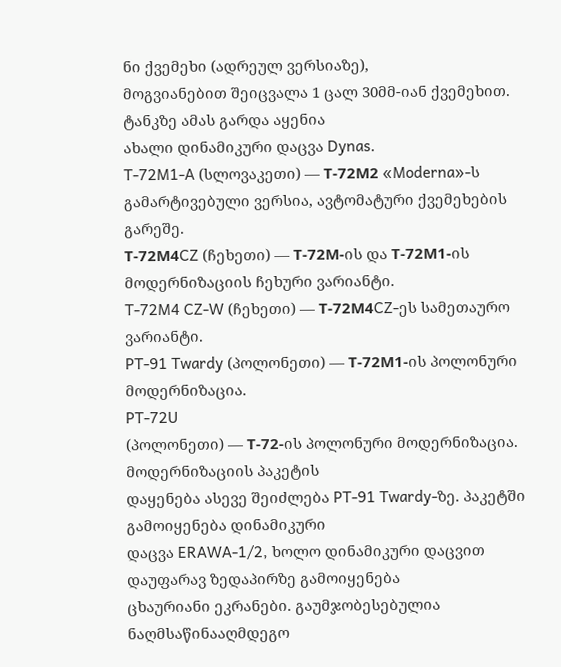ნი ქვემეხი (ადრეულ ვერსიაზე),
მოგვიანებით შეიცვალა 1 ცალ 30მმ-იან ქვემეხით. ტანკზე ამას გარდა აყენია
ახალი დინამიკური დაცვა Dynas.
T-72M1-A (სლოვაკეთი) — Т-72М2 «Moderna»-ს გამარტივებული ვერსია, ავტომატური ქვემეხების გარეშე.
Т-72М4CZ (ჩეხეთი) — Т-72М-ის და Т-72М1-ის მოდერნიზაციის ჩეხური ვარიანტი.
T-72M4 CZ-W (ჩეხეთი) — Т-72М4CZ-ეს სამეთაურო ვარიანტი.
PT-91 Twardy (პოლონეთი) — Т-72М1-ის პოლონური მოდერნიზაცია.
PT-72U
(პოლონეთი) — Т-72-ის პოლონური მოდერნიზაცია. მოდერნიზაციის პაკეტის
დაყენება ასევე შეიძლება PT-91 Twardy-ზე. პაკეტში გამოიყენება დინამიკური
დაცვა ERAWA-1/2, ხოლო დინამიკური დაცვით დაუფარავ ზედაპირზე გამოიყენება
ცხაურიანი ეკრანები. გაუმჯობესებულია ნაღმსაწინააღმდეგო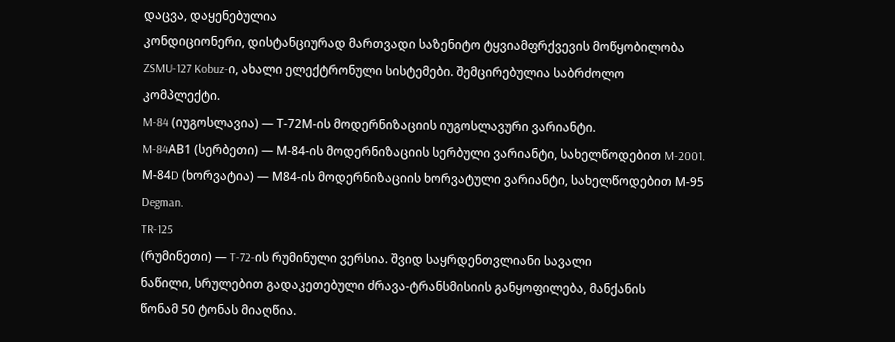დაცვა, დაყენებულია
კონდიციონერი, დისტანციურად მართვადი საზენიტო ტყვიამფრქვევის მოწყობილობა
ZSMU-127 Kobuz-ი, ახალი ელექტრონული სისტემები. შემცირებულია საბრძოლო
კომპლექტი.
M-84 (იუგოსლავია) — Т-72М-ის მოდერნიზაციის იუგოსლავური ვარიანტი.
M-84АВ1 (სერბეთი) — М-84-ის მოდერნიზაციის სერბული ვარიანტი, სახელწოდებით M-2001.
М-84D (ხორვატია) — М84-ის მოდერნიზაციის ხორვატული ვარიანტი, სახელწოდებით М-95 Degman.
TR-125
(რუმინეთი) — T-72-ის რუმინული ვერსია. შვიდ საყრდენთვლიანი სავალი
ნაწილი, სრულებით გადაკეთებული ძრავა-ტრანსმისიის განყოფილება, მანქანის
წონამ 50 ტონას მიაღწია.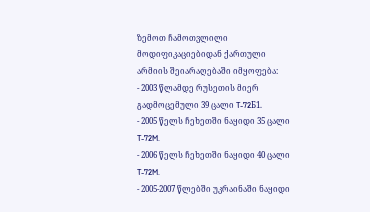ზემოთ ჩამოთვლილი მოდიფიკაციებიდან ქართული არმიის შეიარაღებაში იმყოფება:
- 2003 წლამდე რუსეთის მიერ გადმოცემული 39 ცალი T-72Б1.
- 2005 წელს ჩეხეთში ნაყიდი 35 ცალი T-72M.
- 2006 წელს ჩეხეთში ნაყიდი 40 ცალი T-72M.
- 2005-2007 წლებში უკრაინაში ნაყიდი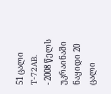51 ცალი T-72AB.
- 2008 წელს უკრაინაში ნაყიდი 20 ცალი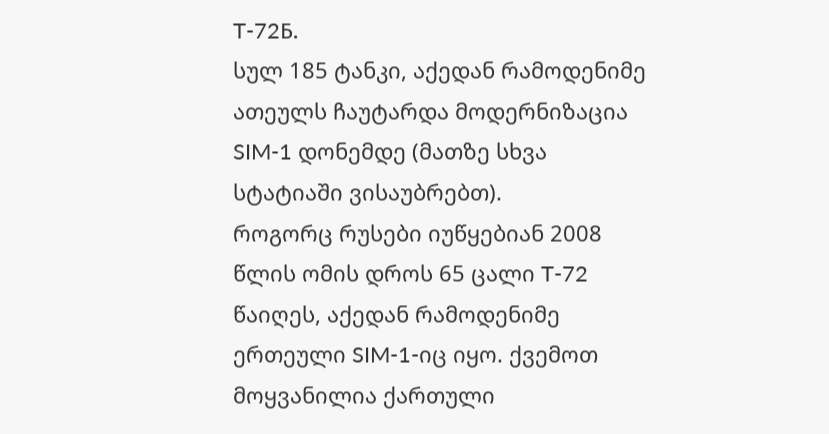T-72Б.
სულ 185 ტანკი, აქედან რამოდენიმე ათეულს ჩაუტარდა მოდერნიზაცია SIM-1 დონემდე (მათზე სხვა სტატიაში ვისაუბრებთ).
როგორც რუსები იუწყებიან 2008 წლის ომის დროს 65 ცალი T-72 წაიღეს, აქედან რამოდენიმე ერთეული SIM-1-იც იყო. ქვემოთ მოყვანილია ქართული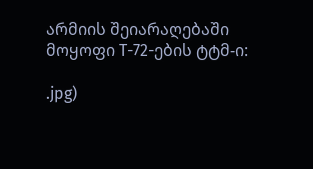არმიის შეიარაღებაში მოყოფი T-72-ების ტტმ-ი:

.jpg)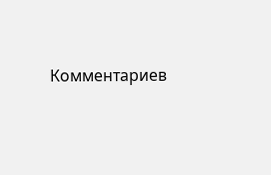Комментариев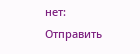нет:
Отправить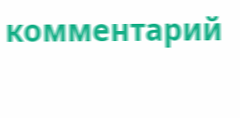комментарий